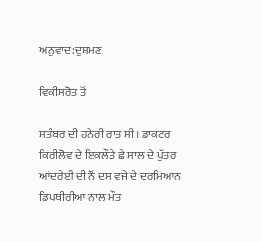ਅਨੁਵਾਦ:ਦੁਸ਼ਮਣ

ਵਿਕੀਸਰੋਤ ਤੋਂ

ਸਤੰਬਰ ਦੀ ਹਨੇਰੀ ਰਾਤ ਸੀ। ਡਾਕਟਰ ਕਿਰੀਲੋਵ ਦੇ ਇਕਲੌਤੇ ਛੇ ਸਾਲ ਦੇ ਪੁੱਤਰ ਆਂਦਰੇਈ ਦੀ ਨੌਂ ਦਸ ਵਜੇ ਦੇ ਦਰਮਿਆਨ ਡਿਪਥੀਰੀਆ ਨਾਲ ਮੌਤ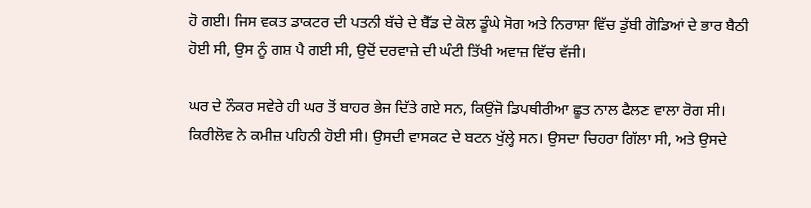ਹੋ ਗਈ। ਜਿਸ ਵਕਤ ਡਾਕਟਰ ਦੀ ਪਤਨੀ ਬੱਚੇ ਦੇ ਬੈੱਡ ਦੇ ਕੋਲ ਡੂੰਘੇ ਸੋਗ ਅਤੇ ਨਿਰਾਸ਼ਾ ਵਿੱਚ ਡੁੱਬੀ ਗੋਡਿਆਂ ਦੇ ਭਾਰ ਬੈਠੀ ਹੋਈ ਸੀ, ਉਸ ਨੂੰ ਗਸ਼ ਪੈ ਗਈ ਸੀ, ਉਦੋਂ ਦਰਵਾਜ਼ੇ ਦੀ ਘੰਟੀ ਤਿੱਖੀ ਅਵਾਜ਼ ਵਿੱਚ ਵੱਜੀ।

ਘਰ ਦੇ ਨੌਕਰ ਸਵੇਰੇ ਹੀ ਘਰ ਤੋਂ ਬਾਹਰ ਭੇਜ ਦਿੱਤੇ ਗਏ ਸਨ, ਕਿਉਂਜੋ ਡਿਪਥੀਰੀਆ ਛੂਤ ਨਾਲ ਫੈਲਣ ਵਾਲਾ ਰੋਗ ਸੀ। ਕਿਰੀਲੋਵ ਨੇ ਕਮੀਜ਼ ਪਹਿਨੀ ਹੋਈ ਸੀ। ਉਸਦੀ ਵਾਸਕਟ ਦੇ ਬਟਨ ਖੁੱਲ੍ਹੇ ਸਨ। ਉਸਦਾ ਚਿਹਰਾ ਗਿੱਲਾ ਸੀ, ਅਤੇ ਉਸਦੇ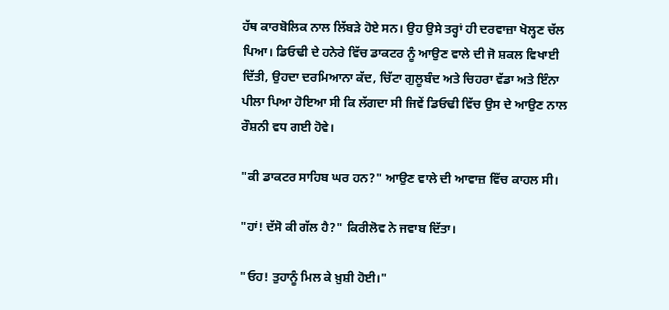ਹੱਥ ਕਾਰਬੋਲਿਕ ਨਾਲ ਲਿੱਬੜੇ ਹੋਏ ਸਨ। ਉਹ ਉਸੇ ਤਰ੍ਹਾਂ ਹੀ ਦਰਵਾਜ਼ਾ ਖੋਲ੍ਹਣ ਚੱਲ ਪਿਆ। ਡਿਓਢੀ ਦੇ ਹਨੇਰੇ ਵਿੱਚ ਡਾਕਟਰ ਨੂੰ ਆਉਣ ਵਾਲੇ ਦੀ ਜੋ ਸ਼ਕਲ ਵਿਖਾਈ ਦਿੱਤੀ, ਉਹਦਾ ਦਰਮਿਆਨਾ ਕੱਦ, ਚਿੱਟਾ ਗੁਲੂਬੰਦ ਅਤੇ ਚਿਹਰਾ ਵੱਡਾ ਅਤੇ ਇੰਨਾ ਪੀਲਾ ਪਿਆ ਹੋਇਆ ਸੀ ਕਿ ਲੱਗਦਾ ਸੀ ਜਿਵੇਂ ਡਿਓਢੀ ਵਿੱਚ ਉਸ ਦੇ ਆਉਣ ਨਾਲ ਰੌਸ਼ਨੀ ਵਧ ਗਈ ਹੋਵੇ।

"ਕੀ ਡਾਕਟਰ ਸਾਹਿਬ ਘਰ ਹਨ?" ਆਉਣ ਵਾਲੇ ਦੀ ਆਵਾਜ਼ ਵਿੱਚ ਕਾਹਲ ਸੀ।

"ਹਾਂ! ਦੱਸੋ ਕੀ ਗੱਲ ਹੈ?" ਕਿਰੀਲੋਵ ਨੇ ਜਵਾਬ ਦਿੱਤਾ।

"ਓਹ! ਤੁਹਾਨੂੰ ਮਿਲ ਕੇ ਖ਼ੁਸ਼ੀ ਹੋਈ।"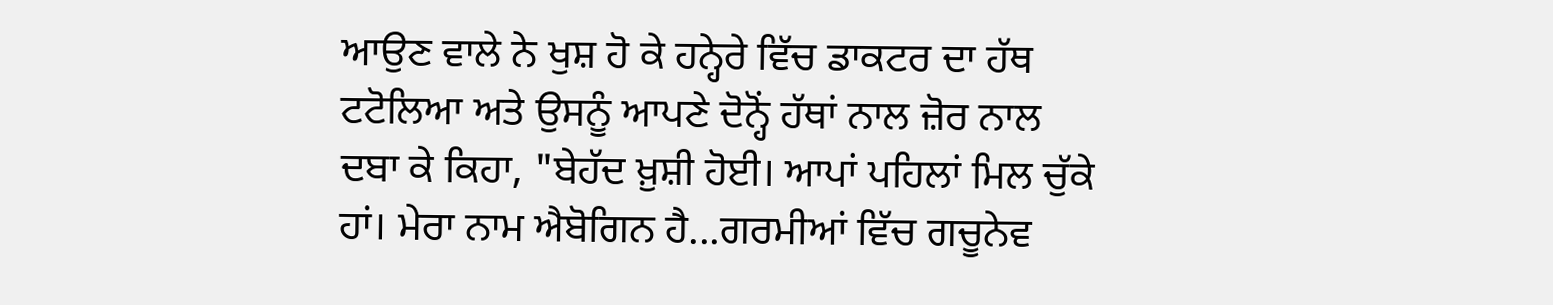ਆਉਣ ਵਾਲੇ ਨੇ ਖੁਸ਼ ਹੋ ਕੇ ਹਨ੍ਹੇਰੇ ਵਿੱਚ ਡਾਕਟਰ ਦਾ ਹੱਥ ਟਟੋਲਿਆ ਅਤੇ ਉਸਨੂੰ ਆਪਣੇ ਦੋਨ੍ਹੋਂ ਹੱਥਾਂ ਨਾਲ ਜ਼ੋਰ ਨਾਲ ਦਬਾ ਕੇ ਕਿਹਾ, "ਬੇਹੱਦ ਖ਼ੁਸ਼ੀ ਹੋਈ। ਆਪਾਂ ਪਹਿਲਾਂ ਮਿਲ ਚੁੱਕੇ ਹਾਂ। ਮੇਰਾ ਨਾਮ ਐਬੋਗਿਨ ਹੈ...ਗਰਮੀਆਂ ਵਿੱਚ ਗਚੂਨੇਵ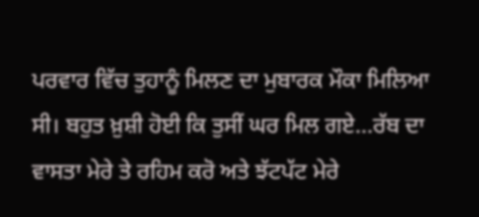ਪਰਵਾਰ ਵਿੱਚ ਤੁਹਾਨੂੰ ਮਿਲਣ ਦਾ ਮੁਬਾਰਕ ਮੌਕਾ ਮਿਲਿਆ ਸੀ। ਬਹੁਤ ਖ਼ੁਸ਼ੀ ਹੋਈ ਕਿ ਤੁਸੀਂ ਘਰ ਮਿਲ ਗਏ...ਰੱਬ ਦਾ ਵਾਸਤਾ ਮੇਰੇ ਤੇ ਰਹਿਮ ਕਰੋ ਅਤੇ ਝੱਟਪੱਟ ਮੇਰੇ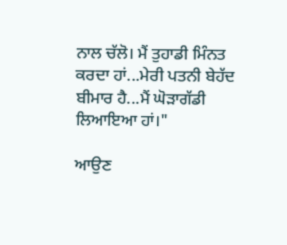ਨਾਲ ਚੱਲੋ। ਮੈਂ ਤੁਹਾਡੀ ਮਿੰਨਤ ਕਰਦਾ ਹਾਂ...ਮੇਰੀ ਪਤਨੀ ਬੇਹੱਦ ਬੀਮਾਰ ਹੈ...ਮੈਂ ਘੋੜਾਗੱਡੀ ਲਿਆਇਆ ਹਾਂ।"

ਆਉਣ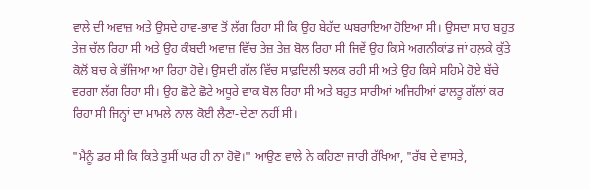ਵਾਲੇ ਦੀ ਅਵਾਜ਼ ਅਤੇ ਉਸਦੇ ਹਾਵ-ਭਾਵ ਤੋਂ ਲੱਗ ਰਿਹਾ ਸੀ ਕਿ ਉਹ ਬੇਹੱਦ ਘਬਰਾਇਆ ਹੋਇਆ ਸੀ। ਉਸਦਾ ਸਾਹ ਬਹੁਤ ਤੇਜ਼ ਚੱਲ ਰਿਹਾ ਸੀ ਅਤੇ ਉਹ ਕੰਬਦੀ ਅਵਾਜ਼ ਵਿੱਚ ਤੇਜ਼ ਤੇਜ਼ ਬੋਲ ਰਿਹਾ ਸੀ ਜਿਵੇਂ ਉਹ ਕਿਸੇ ਅਗਨੀਕਾਂਡ ਜਾਂ ਹਲ਼ਕੇ ਕੁੱਤੇ ਕੋਲੋਂ ਬਚ ਕੇ ਭੱਜਿਆ ਆ ਰਿਹਾ ਹੋਵੇ। ਉਸਦੀ ਗੱਲ ਵਿੱਚ ਸਾਫ਼ਦਿਲੀ ਝਲਕ ਰਹੀ ਸੀ ਅਤੇ ਉਹ ਕਿਸੇ ਸਹਿਮੇ ਹੋਏ ਬੱਚੇ ਵਰਗਾ ਲੱਗ ਰਿਹਾ ਸੀ। ਉਹ ਛੋਟੇ ਛੋਟੇ ਅਧੂਰੇ ਵਾਕ ਬੋਲ ਰਿਹਾ ਸੀ ਅਤੇ ਬਹੁਤ ਸਾਰੀਆਂ ਅਜਿਹੀਆਂ ਫਾਲਤੂ ਗੱਲਾਂ ਕਰ ਰਿਹਾ ਸੀ ਜਿਨ੍ਹਾਂ ਦਾ ਮਾਮਲੇ ਨਾਲ ਕੋਈ ਲੈਣਾ-ਦੇਣਾ ਨਹੀਂ ਸੀ।

"ਮੈਨੂੰ ਡਰ ਸੀ ਕਿ ਕਿਤੇ ਤੁਸੀਂ ਘਰ ਹੀ ਨਾ ਹੋਵੋ।" ਆਉਣ ਵਾਲੇ ਨੇ ਕਹਿਣਾ ਜਾਰੀ ਰੱਖਿਆ, "ਰੱਬ ਦੇ ਵਾਸਤੇ,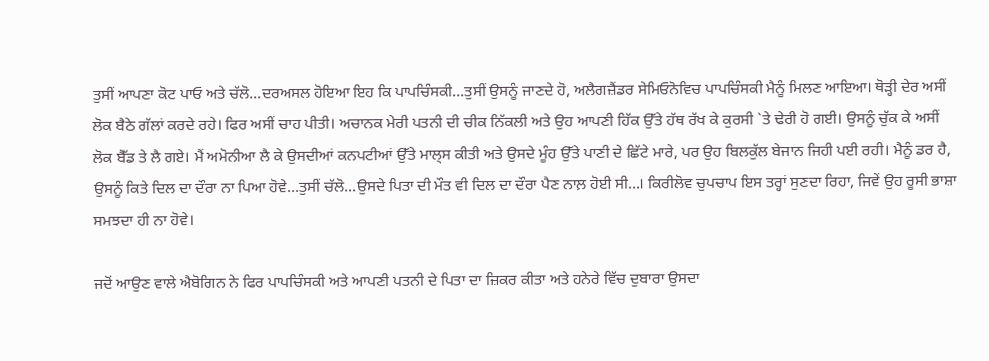ਤੁਸੀਂ ਆਪਣਾ ਕੋਟ ਪਾਓ ਅਤੇ ਚੱਲੋ...ਦਰਅਸਲ ਹੋਇਆ ਇਹ ਕਿ ਪਾਪਚਿੰਸਕੀ...ਤੁਸੀਂ ਉਸਨੂੰ ਜਾਣਦੇ ਹੋ, ਅਲੈਗਜ਼ੈਂਡਰ ਸੇਮਿਓਨੋਵਿਚ ਪਾਪਚਿੰਸਕੀ ਮੈਨੂੰ ਮਿਲਣ ਆਇਆ। ਥੋੜ੍ਹੀ ਦੇਰ ਅਸੀਂ ਲੋਕ ਬੈਠੇ ਗੱਲਾਂ ਕਰਦੇ ਰਹੇ। ਫਿਰ ਅਸੀਂ ਚਾਹ ਪੀਤੀ। ਅਚਾਨਕ ਮੇਰੀ ਪਤਨੀ ਦੀ ਚੀਕ ਨਿੱਕਲੀ ਅਤੇ ਉਹ ਆਪਣੀ ਹਿੱਕ ਉੱਤੇ ਹੱਥ ਰੱਖ ਕੇ ਕੁਰਸੀ `ਤੇ ਢੇਰੀ ਹੋ ਗਈ। ਉਸਨੂੰ ਚੁੱਕ ਕੇ ਅਸੀਂ ਲੋਕ ਬੈੱਡ ਤੇ ਲੈ ਗਏ। ਮੈਂ ਅਮੋਨੀਆ ਲੈ ਕੇ ਉਸਦੀਆਂ ਕਨਪਟੀਆਂ ਉੱਤੇ ਮਾਲ੍ਸ ਕੀਤੀ ਅਤੇ ਉਸਦੇ ਮੂੰਹ ਉੱਤੇ ਪਾਣੀ ਦੇ ਛਿੱਟੇ ਮਾਰੇ, ਪਰ ਉਹ ਬਿਲਕੁੱਲ ਬੇਜਾਨ ਜਿਹੀ ਪਈ ਰਹੀ। ਮੈਨੂੰ ਡਰ ਹੈ, ਉਸਨੂੰ ਕਿਤੇ ਦਿਲ ਦਾ ਦੌਰਾ ਨਾ ਪਿਆ ਹੋਵੇ...ਤੁਸੀਂ ਚੱਲੋ...ਉਸਦੇ ਪਿਤਾ ਦੀ ਮੌਤ ਵੀ ਦਿਲ ਦਾ ਦੌਰਾ ਪੈਣ ਨਾਲ਼ ਹੋਈ ਸੀ...। ਕਿਰੀਲੋਵ ਚੁਪਚਾਪ ਇਸ ਤਰ੍ਹਾਂ ਸੁਣਦਾ ਰਿਹਾ, ਜਿਵੇਂ ਉਹ ਰੂਸੀ ਭਾਸ਼ਾ ਸਮਝਦਾ ਹੀ ਨਾ ਹੋਵੇ।

ਜਦੋਂ ਆਉਣ ਵਾਲੇ ਐਬੋਗਿਨ ਨੇ ਫਿਰ ਪਾਪਚਿੰਸਕੀ ਅਤੇ ਆਪਣੀ ਪਤਨੀ ਦੇ ਪਿਤਾ ਦਾ ਜ਼ਿਕਰ ਕੀਤਾ ਅਤੇ ਹਨੇਰੇ ਵਿੱਚ ਦੁਬਾਰਾ ਉਸਦਾ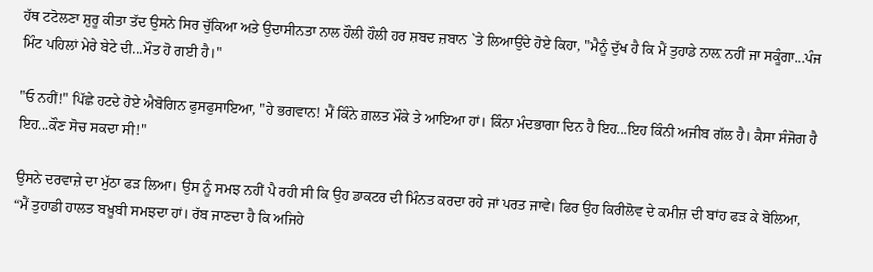ਹੱਥ ਟਟੋਲਣਾ ਸ਼ੁਰੂ ਕੀਤਾ ਤੱਦ ਉਸਨੇ ਸਿਰ ਚੁੱਕਿਆ ਅਤੇ ਉਦਾਸੀਨਤਾ ਨਾਲ ਹੌਲੀ ਹੌਲੀ ਹਰ ਸ਼ਬਦ ਜ਼ਬਾਨ `ਤੇ ਲਿਆਉਂਦੇ ਹੋਏ ਕਿਹਾ, "ਮੈਨੂੰ ਦੁੱਖ ਹੈ ਕਿ ਮੈਂ ਤੁਹਾਡੇ ਨਾਲ਼ ਨਹੀਂ ਜਾ ਸਕੂੰਗਾ...ਪੰਜ ਮਿੰਟ ਪਹਿਲਾਂ ਮੇਰੇ ਬੇਟੇ ਦੀ...ਮੌਤ ਹੋ ਗਈ ਹੈ।"

"ਓ ਨਹੀਂ!" ਪਿੱਛੇ ਹਟਦੇ ਹੋਏ ਐਬੋਗਿਨ ਫੁਸਫੁਸਾਇਆ, "ਹੇ ਭਗਵਾਨ! ਮੈਂ ਕਿੰਨੇ ਗ਼ਲਤ ਮੌਕੇ ਤੇ ਆਇਆ ਹਾਂ। ਕਿੰਨਾ ਮੰਦਭਾਗਾ ਦਿਨ ਹੈ ਇਹ...ਇਹ ਕਿੰਨੀ ਅਜੀਬ ਗੱਲ ਹੈ। ਕੈਸਾ ਸੰਜੋਗ ਹੈ ਇਹ...ਕੌਣ ਸੋਚ ਸਕਦਾ ਸੀ!"

ਉਸਨੇ ਦਰਵਾਜ਼ੇ ਦਾ ਮੁੱਠਾ ਫੜ ਲਿਆ। ਉਸ ਨੂੰ ਸਮਝ ਨਹੀਂ ਪੈ ਰਹੀ ਸੀ ਕਿ ਉਹ ਡਾਕਟਰ ਦੀ ਮਿੰਨਤ ਕਰਦਾ ਰਹੇ ਜਾਂ ਪਰਤ ਜਾਵੇ। ਫਿਰ ਉਹ ਕਿਰੀਲੋਵ ਦੇ ਕਮੀਜ਼ ਦੀ ਬਾਂਹ ਫੜ ਕੇ ਬੋਲਿਆ, “ਮੈਂ ਤੁਹਾਡੀ ਹਾਲਤ ਬਖ਼ੂਬੀ ਸਮਝਦਾ ਹਾਂ। ਰੱਬ ਜਾਣਦਾ ਹੈ ਕਿ ਅਜਿਹੇ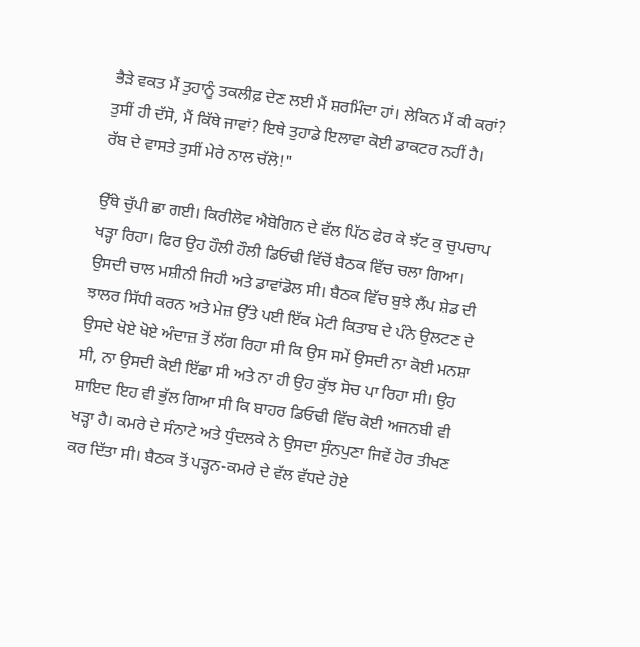ਭੈੜੇ ਵਕਤ ਮੈਂ ਤੁਹਾਨੂੰ ਤਕਲੀਫ਼ ਦੇਣ ਲਈ ਮੈਂ ਸ਼ਰਮਿੰਦਾ ਹਾਂ। ਲੇਕਿਨ ਮੈਂ ਕੀ ਕਰਾਂ? ਤੁਸੀਂ ਹੀ ਦੱਸੋ, ਮੈਂ ਕਿੱਥੇ ਜਾਵਾਂ? ਇਥੇ ਤੁਹਾਡੇ ਇਲਾਵਾ ਕੋਈ ਡਾਕਟਰ ਨਹੀਂ ਹੈ। ਰੱਬ ਦੇ ਵਾਸਤੇ ਤੁਸੀਂ ਮੇਰੇ ਨਾਲ ਚੱਲੋ!"

ਉੱਥੇ ਚੁੱਪੀ ਛਾ ਗਈ। ਕਿਰੀਲੋਵ ਐਬੋਗਿਨ ਦੇ ਵੱਲ ਪਿੱਠ ਫੇਰ ਕੇ ਝੱਟ ਕੁ ਚੁਪਚਾਪ ਖੜ੍ਹਾ ਰਿਹਾ। ਫਿਰ ਉਹ ਹੌਲੀ ਹੌਲੀ ਡਿਓਢੀ ਵਿੱਚੋਂ ਬੈਠਕ ਵਿੱਚ ਚਲਾ ਗਿਆ। ਉਸਦੀ ਚਾਲ ਮਸ਼ੀਨੀ ਜਿਹੀ ਅਤੇ ਡਾਵਾਂਡੋਲ ਸੀ। ਬੈਠਕ ਵਿੱਚ ਬੁਝੇ ਲੈਂਪ ਸ਼ੇਡ ਦੀ ਝਾਲਰ ਸਿੱਧੀ ਕਰਨ ਅਤੇ ਮੇਜ਼ ਉੱਤੇ ਪਈ ਇੱਕ ਮੋਟੀ ਕਿਤਾਬ ਦੇ ਪੰਨੇ ਉਲਟਣ ਦੇ ਉਸਦੇ ਖੋਏ ਖੋਏ ਅੰਦਾਜ਼ ਤੋਂ ਲੱਗ ਰਿਹਾ ਸੀ ਕਿ ਉਸ ਸਮੇਂ ਉਸਦੀ ਨਾ ਕੋਈ ਮਨਸ਼ਾ ਸੀ, ਨਾ ਉਸਦੀ ਕੋਈ ਇੱਛਾ ਸੀ ਅਤੇ ਨਾ ਹੀ ਉਹ ਕੁੱਝ ਸੋਚ ਪਾ ਰਿਹਾ ਸੀ। ਉਹ ਸ਼ਾਇਦ ਇਹ ਵੀ ਭੁੱਲ ਗਿਆ ਸੀ ਕਿ ਬਾਹਰ ਡਿਓਢੀ ਵਿੱਚ ਕੋਈ ਅਜਨਬੀ ਵੀ ਖੜ੍ਹਾ ਹੈ। ਕਮਰੇ ਦੇ ਸੰਨਾਟੇ ਅਤੇ ਧੁੰਦਲਕੇ ਨੇ ਉਸਦਾ ਸੁੰਨਪੁਣਾ ਜਿਵੇਂ ਹੋਰ ਤੀਖਣ ਕਰ ਦਿੱਤਾ ਸੀ। ਬੈਠਕ ਤੋਂ ਪੜ੍ਹਨ-ਕਮਰੇ ਦੇ ਵੱਲ ਵੱਧਦੇ ਹੋਏ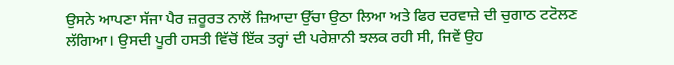ਉਸਨੇ ਆਪਣਾ ਸੱਜਾ ਪੈਰ ਜ਼ਰੂਰਤ ਨਾਲੋਂ ਜ਼ਿਆਦਾ ਉੱਚਾ ਉਠਾ ਲਿਆ ਅਤੇ ਫਿਰ ਦਰਵਾਜ਼ੇ ਦੀ ਚੁਗਾਠ ਟਟੋਲਣ ਲੱਗਿਆ। ਉਸਦੀ ਪੂਰੀ ਹਸਤੀ ਵਿੱਚੋਂ ਇੱਕ ਤਰ੍ਹਾਂ ਦੀ ਪਰੇਸ਼ਾਨੀ ਝਲਕ ਰਹੀ ਸੀ, ਜਿਵੇਂ ਉਹ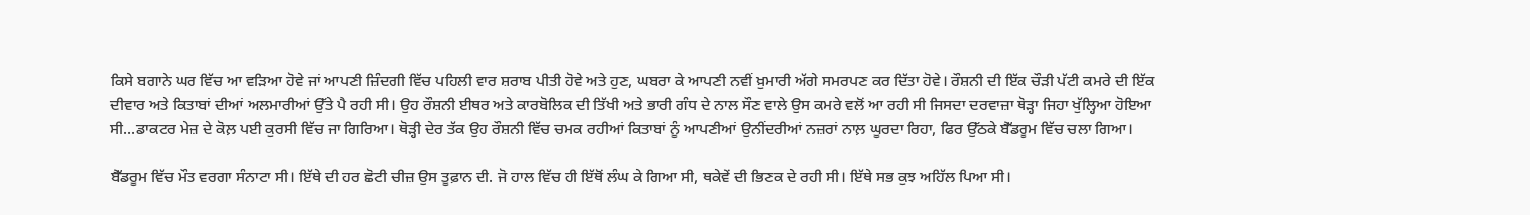ਕਿਸੇ ਬਗਾਨੇ ਘਰ ਵਿੱਚ ਆ ਵੜਿਆ ਹੋਵੇ ਜਾਂ ਆਪਣੀ ਜ਼ਿੰਦਗੀ ਵਿੱਚ ਪਹਿਲੀ ਵਾਰ ਸ਼ਰਾਬ ਪੀਤੀ ਹੋਵੇ ਅਤੇ ਹੁਣ, ਘਬਰਾ ਕੇ ਆਪਣੀ ਨਵੀਂ ਖ਼ੁਮਾਰੀ ਅੱਗੇ ਸਮਰਪਣ ਕਰ ਦਿੱਤਾ ਹੋਵੇ। ਰੌਸ਼ਨੀ ਦੀ ਇੱਕ ਚੌੜੀ ਪੱਟੀ ਕਮਰੇ ਦੀ ਇੱਕ ਦੀਵਾਰ ਅਤੇ ਕਿਤਾਬਾਂ ਦੀਆਂ ਅਲਮਾਰੀਆਂ ਉੱਤੇ ਪੈ ਰਹੀ ਸੀ। ਉਹ ਰੌਸ਼ਨੀ ਈਥਰ ਅਤੇ ਕਾਰਬੋਲਿਕ ਦੀ ਤਿੱਖੀ ਅਤੇ ਭਾਰੀ ਗੰਧ ਦੇ ਨਾਲ ਸੌਣ ਵਾਲੇ ਉਸ ਕਮਰੇ ਵਲੋਂ ਆ ਰਹੀ ਸੀ ਜਿਸਦਾ ਦਰਵਾਜ਼ਾ ਥੋੜ੍ਹਾ ਜਿਹਾ ਖੁੱਲ੍ਹਿਆ ਹੋਇਆ ਸੀ...ਡਾਕਟਰ ਮੇਜ਼ ਦੇ ਕੋਲ਼ ਪਈ ਕੁਰਸੀ ਵਿੱਚ ਜਾ ਗਿਰਿਆ। ਥੋੜ੍ਹੀ ਦੇਰ ਤੱਕ ਉਹ ਰੌਸ਼ਨੀ ਵਿੱਚ ਚਮਕ ਰਹੀਆਂ ਕਿਤਾਬਾਂ ਨੂੰ ਆਪਣੀਆਂ ਉਨੀਂਦਰੀਆਂ ਨਜ਼ਰਾਂ ਨਾਲ਼ ਘੂਰਦਾ ਰਿਹਾ, ਫਿਰ ਉੱਠਕੇ ਬੈੱਡਰੂਮ ਵਿੱਚ ਚਲਾ ਗਿਆ।

ਬੈੱਡਰੂਮ ਵਿੱਚ ਮੌਤ ਵਰਗਾ ਸੰਨਾਟਾ ਸੀ। ਇੱਥੇ ਦੀ ਹਰ ਛੋਟੀ ਚੀਜ਼ ਉਸ ਤੂਫ਼ਾਨ ਦੀ. ਜੋ ਹਾਲ ਵਿੱਚ ਹੀ ਇੱਥੋਂ ਲੰਘ ਕੇ ਗਿਆ ਸੀ, ਥਕੇਵੇਂ ਦੀ ਭਿਣਕ ਦੇ ਰਹੀ ਸੀ। ਇੱਥੇ ਸਭ ਕੁਝ ਅਹਿੱਲ ਪਿਆ ਸੀ।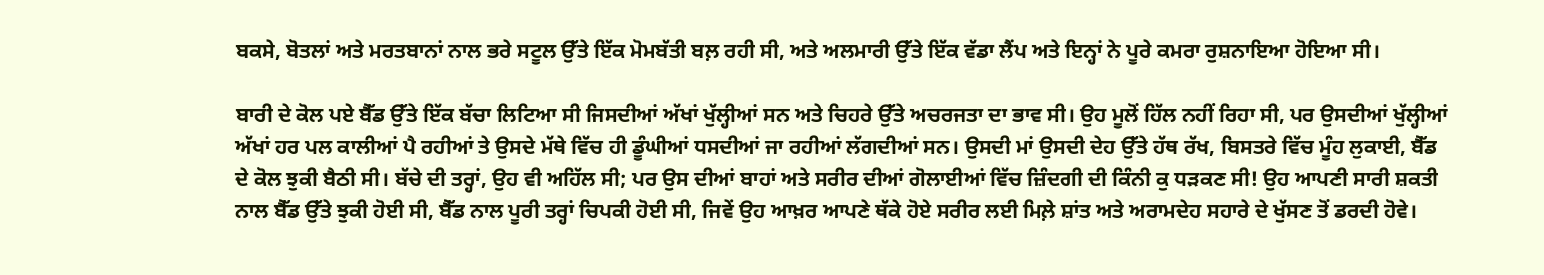ਬਕਸੇ, ਬੋਤਲਾਂ ਅਤੇ ਮਰਤਬਾਨਾਂ ਨਾਲ ਭਰੇ ਸਟੂਲ ਉੱਤੇ ਇੱਕ ਮੋਮਬੱਤੀ ਬਲ਼ ਰਹੀ ਸੀ, ਅਤੇ ਅਲਮਾਰੀ ਉੱਤੇ ਇੱਕ ਵੱਡਾ ਲੈਂਪ ਅਤੇ ਇਨ੍ਹਾਂ ਨੇ ਪੂਰੇ ਕਮਰਾ ਰੁਸ਼ਨਾਇਆ ਹੋਇਆ ਸੀ।

ਬਾਰੀ ਦੇ ਕੋਲ ਪਏ ਬੈੱਡ ਉੱਤੇ ਇੱਕ ਬੱਚਾ ਲਿਟਿਆ ਸੀ ਜਿਸਦੀਆਂ ਅੱਖਾਂ ਖੁੱਲ੍ਹੀਆਂ ਸਨ ਅਤੇ ਚਿਹਰੇ ਉੱਤੇ ਅਚਰਜਤਾ ਦਾ ਭਾਵ ਸੀ। ਉਹ ਮੂਲੋਂ ਹਿੱਲ ਨਹੀਂ ਰਿਹਾ ਸੀ, ਪਰ ਉਸਦੀਆਂ ਖੁੱਲ੍ਹੀਆਂ ਅੱਖਾਂ ਹਰ ਪਲ ਕਾਲੀਆਂ ਪੈ ਰਹੀਆਂ ਤੇ ਉਸਦੇ ਮੱਥੇ ਵਿੱਚ ਹੀ ਡੂੰਘੀਆਂ ਧਸਦੀਆਂ ਜਾ ਰਹੀਆਂ ਲੱਗਦੀਆਂ ਸਨ। ਉਸਦੀ ਮਾਂ ਉਸਦੀ ਦੇਹ ਉੱਤੇ ਹੱਥ ਰੱਖ, ਬਿਸਤਰੇ ਵਿੱਚ ਮੂੰਹ ਲੁਕਾਈ, ਬੈੱਡ ਦੇ ਕੋਲ ਝੁਕੀ ਬੈਠੀ ਸੀ। ਬੱਚੇ ਦੀ ਤਰ੍ਹਾਂ, ਉਹ ਵੀ ਅਹਿੱਲ ਸੀ; ਪਰ ਉਸ ਦੀਆਂ ਬਾਹਾਂ ਅਤੇ ਸਰੀਰ ਦੀਆਂ ਗੋਲਾਈਆਂ ਵਿੱਚ ਜ਼ਿੰਦਗੀ ਦੀ ਕਿੰਨੀ ਕੁ ਧੜਕਣ ਸੀ! ਉਹ ਆਪਣੀ ਸਾਰੀ ਸ਼ਕਤੀ ਨਾਲ ਬੈੱਡ ਉੱਤੇ ਝੁਕੀ ਹੋਈ ਸੀ, ਬੈੱਡ ਨਾਲ ਪੂਰੀ ਤਰ੍ਹਾਂ ਚਿਪਕੀ ਹੋਈ ਸੀ, ਜਿਵੇਂ ਉਹ ਆਖ਼ਰ ਆਪਣੇ ਥੱਕੇ ਹੋਏ ਸਰੀਰ ਲਈ ਮਿਲ਼ੇ ਸ਼ਾਂਤ ਅਤੇ ਅਰਾਮਦੇਹ ਸਹਾਰੇ ਦੇ ਖੁੱਸਣ ਤੋਂ ਡਰਦੀ ਹੋਵੇ।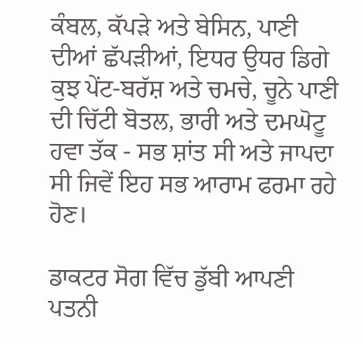ਕੰਬਲ, ਕੱਪੜੇ ਅਤੇ ਬੇਸਿਨ, ਪਾਣੀ ਦੀਆਂ ਛੱਪੜੀਆਂ, ਇਧਰ ਉਧਰ ਡਿਗੇ ਕੁਝ ਪੇਂਟ-ਬਰੱਸ਼ ਅਤੇ ਚਮਚੇ, ਚੂਨੇ ਪਾਣੀ ਦੀ ਚਿੱਟੀ ਬੋਤਲ, ਭਾਰੀ ਅਤੇ ਦਮਘੋਟੂ ਹਵਾ ਤੱਕ - ਸਭ ਸ਼ਾਂਤ ਸੀ ਅਤੇ ਜਾਪਦਾ ਸੀ ਜਿਵੇਂ ਇਹ ਸਭ ਆਰਾਮ ਫਰਮਾ ਰਹੇ ਹੋਣ।

ਡਾਕਟਰ ਸੋਗ ਵਿੱਚ ਡੁੱਬੀ ਆਪਣੀ ਪਤਨੀ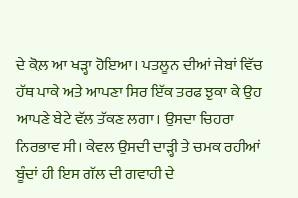ਦੇ ਕੋਲ਼ ਆ ਖੜ੍ਹਾ ਹੋਇਆ। ਪਤਲੂਨ ਦੀਆਂ ਜੇਬਾਂ ਵਿੱਚ ਹੱਥ ਪਾਕੇ ਅਤੇ ਆਪਣਾ ਸਿਰ ਇੱਕ ਤਰਫ ਝੁਕਾ ਕੇ ਉਹ ਆਪਣੇ ਬੇਟੇ ਵੱਲ ਤੱਕਣ ਲਗਾ। ਉਸਦਾ ਚਿਹਰਾ ਨਿਰਭਾਵ ਸੀ। ਕੇਵਲ ਉਸਦੀ ਦਾੜ੍ਹੀ ਤੇ ਚਮਕ ਰਹੀਆਂ ਬੂੰਦਾਂ ਹੀ ਇਸ ਗੱਲ ਦੀ ਗਵਾਹੀ ਦੇ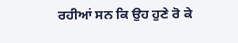ਰਹੀਆਂ ਸਨ ਕਿ ਉਹ ਹੁਣੇ ਰੋ ਕੇ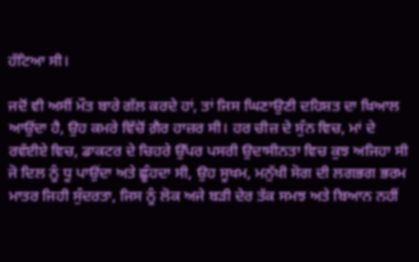ਹੱਟਿਆ ਸੀ।

ਜਦੋਂ ਵੀ ਅਸੀਂ ਮੌਤ ਬਾਰੇ ਗੱਲ ਕਰਦੇ ਹਾਂ, ਤਾਂ ਜਿਸ ਘਿਣਾਉਣੀ ਦਹਿਸ਼ਤ ਦਾ ਖ਼ਿਆਲ ਆਉਂਦਾ ਹੈ, ਉਹ ਕਮਰੇ ਵਿੱਚੋਂ ਗ਼ੈਰ ਹਾਜ਼ਰ ਸੀ। ਹਰ ਚੀਜ਼ ਦੇ ਸੁੰਨ ਵਿਚ, ਮਾਂ ਦੇ ਰਵੱਈਏ ਵਿਚ, ਡਾਕਟਰ ਦੇ ਚਿਹਰੇ ਉੱਪਰ ਪਸਰੀ ਉਦਾਸੀਨਤਾ ਵਿਚ ਕੁਝ ਅਜਿਹਾ ਸੀ ਜੋ ਦਿਲ ਨੂੰ ਧੂ ਪਾਉਂਦਾ ਅਤੇ ਛੂੰਹਦਾ ਸੀ, ਉਹ ਸੂਖਮ, ਮਨੁੱਖੀ ਸੋਗ ਦੀ ਲਗਭਗ ਭਰਮ ਮਾਤਰ ਜਿਹੀ ਸੁੰਦਰਤਾ, ਜਿਸ ਨੂੰ ਲੋਕ ਅਜੇ ਬੜੀ ਦੇਰ ਤੱਕ ਸਮਝ ਅਤੇ ਬਿਆਨ ਨਹੀਂ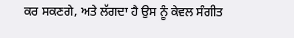ਕਰ ਸਕਣਗੇ, ਅਤੇ ਲੱਗਦਾ ਹੈ ਉਸ ਨੂੰ ਕੇਵਲ ਸੰਗੀਤ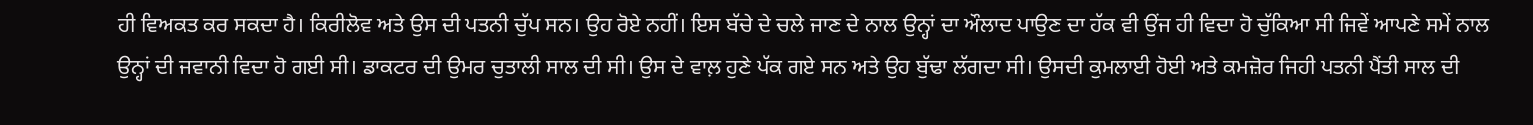ਹੀ ਵਿਅਕਤ ਕਰ ਸਕਦਾ ਹੈ। ਕਿਰੀਲੋਵ ਅਤੇ ਉਸ ਦੀ ਪਤਨੀ ਚੁੱਪ ਸਨ। ਉਹ ਰੋਏ ਨਹੀਂ। ਇਸ ਬੱਚੇ ਦੇ ਚਲੇ ਜਾਣ ਦੇ ਨਾਲ ਉਨ੍ਹਾਂ ਦਾ ਔਲਾਦ ਪਾਉਣ ਦਾ ਹੱਕ ਵੀ ਉਂਜ ਹੀ ਵਿਦਾ ਹੋ ਚੁੱਕਿਆ ਸੀ ਜਿਵੇਂ ਆਪਣੇ ਸਮੇਂ ਨਾਲ ਉਨ੍ਹਾਂ ਦੀ ਜਵਾਨੀ ਵਿਦਾ ਹੋ ਗਈ ਸੀ। ਡਾਕਟਰ ਦੀ ਉਮਰ ਚੁਤਾਲੀ ਸਾਲ ਦੀ ਸੀ। ਉਸ ਦੇ ਵਾਲ਼ ਹੁਣੇ ਪੱਕ ਗਏ ਸਨ ਅਤੇ ਉਹ ਬੁੱਢਾ ਲੱਗਦਾ ਸੀ। ਉਸਦੀ ਕੁਮਲਾਈ ਹੋਈ ਅਤੇ ਕਮਜ਼ੋਰ ਜਿਹੀ ਪਤਨੀ ਪੈਂਤੀ ਸਾਲ ਦੀ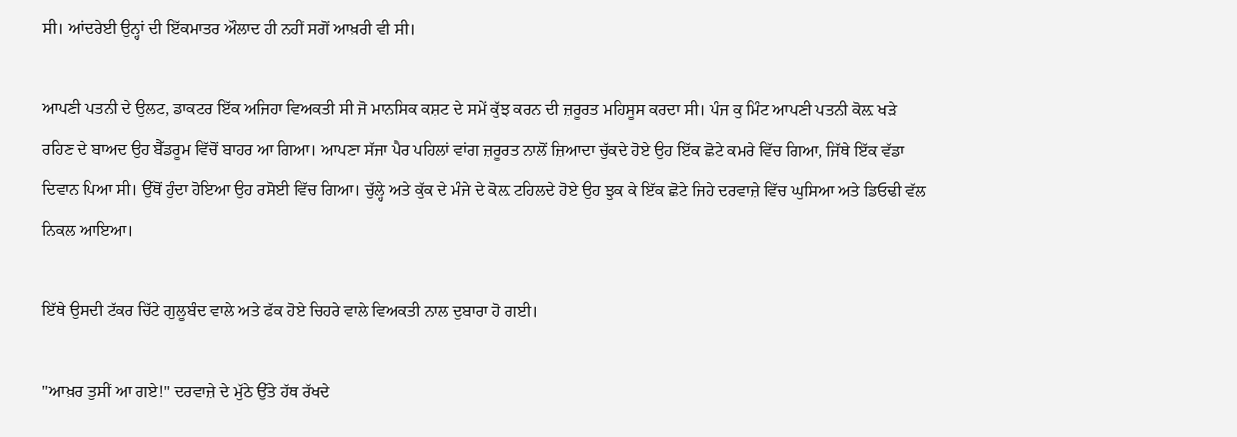ਸੀ। ਆਂਦਰੇਈ ਉਨ੍ਹਾਂ ਦੀ ਇੱਕਮਾਤਰ ਔਲਾਦ ਹੀ ਨਹੀਂ ਸਗੋਂ ਆਖ਼ਰੀ ਵੀ ਸੀ।

ਆਪਣੀ ਪਤਨੀ ਦੇ ਉਲਟ, ਡਾਕਟਰ ਇੱਕ ਅਜਿਹਾ ਵਿਅਕਤੀ ਸੀ ਜੋ ਮਾਨਸਿਕ ਕਸ਼ਟ ਦੇ ਸਮੇਂ ਕੁੱਝ ਕਰਨ ਦੀ ਜ਼ਰੂਰਤ ਮਹਿਸੂਸ ਕਰਦਾ ਸੀ। ਪੰਜ ਕੁ ਮਿੰਟ ਆਪਣੀ ਪਤਨੀ ਕੋਲ਼ ਖੜੇ ਰਹਿਣ ਦੇ ਬਾਅਦ ਉਹ ਬੈੱਡਰੂਮ ਵਿੱਚੋਂ ਬਾਹਰ ਆ ਗਿਆ। ਆਪਣਾ ਸੱਜਾ ਪੈਰ ਪਹਿਲਾਂ ਵਾਂਗ ਜ਼ਰੂਰਤ ਨਾਲੋਂ ਜ਼ਿਆਦਾ ਚੁੱਕਦੇ ਹੋਏ ਉਹ ਇੱਕ ਛੋਟੇ ਕਮਰੇ ਵਿੱਚ ਗਿਆ, ਜਿੱਥੇ ਇੱਕ ਵੱਡਾ ਦਿਵਾਨ ਪਿਆ ਸੀ। ਉੱਥੋਂ ਹੁੰਦਾ ਹੋਇਆ ਉਹ ਰਸੋਈ ਵਿੱਚ ਗਿਆ। ਚੁੱਲ੍ਹੇ ਅਤੇ ਕੁੱਕ ਦੇ ਮੰਜੇ ਦੇ ਕੋਲ਼ ਟਹਿਲਦੇ ਹੋਏ ਉਹ ਝੁਕ ਕੇ ਇੱਕ ਛੋਟੇ ਜਿਹੇ ਦਰਵਾਜ਼ੇ ਵਿੱਚ ਘੁਸਿਆ ਅਤੇ ਡਿਓਢੀ ਵੱਲ ਨਿਕਲ ਆਇਆ।

ਇੱਥੇ ਉਸਦੀ ਟੱਕਰ ਚਿੱਟੇ ਗੁਲੂਬੰਦ ਵਾਲੇ ਅਤੇ ਫੱਕ ਹੋਏ ਚਿਹਰੇ ਵਾਲੇ ਵਿਅਕਤੀ ਨਾਲ ਦੁਬਾਰਾ ਹੋ ਗਈ।

"ਆਖ਼ਰ ਤੁਸੀਂ ਆ ਗਏ!" ਦਰਵਾਜ਼ੇ ਦੇ ਮੁੱਠੇ ਉੱਤੇ ਹੱਥ ਰੱਖਦੇ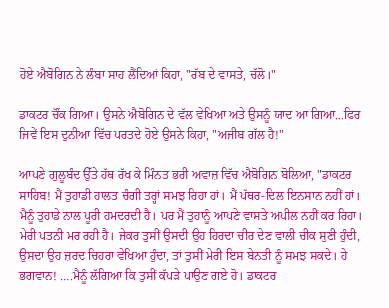ਹੋਏ ਐਬੋਗਿਨ ਨੇ ਲੰਬਾ ਸਾਹ ਲੈਂਦਿਆਂ ਕਿਹਾ, "ਰੱਬ ਦੇ ਵਾਸਤੇ, ਚੱਲੋ।"

ਡਾਕਟਰ ਚੌਂਕ ਗਿਆ। ਉਸਨੇ ਐਬੋਗਿਨ ਦੇ ਵੱਲ ਵੇਖਿਆ ਅਤੇ ਉਸਨੂੰ ਯਾਦ ਆ ਗਿਆ...ਫਿਰ ਜਿਵੇਂ ਇਸ ਦੁਨੀਆ ਵਿੱਚ ਪਰਤਦੇ ਹੋਏ ਉਸਨੇ ਕਿਹਾ, "ਅਜੀਬ ਗੱਲ ਹੈ!"

ਆਪਣੇ ਗੁਲੂਬੰਦ ਉੱਤੇ ਹੱਥ ਰੱਖ ਕੇ ਮਿੰਨਤ ਭਰੀ ਅਵਾਜ਼ ਵਿੱਚ ਐਬੋਗਿਨ ਬੋਲਿਆ, "ਡਾਕਟਰ ਸਾਹਿਬ! ਮੈਂ ਤੁਹਾਡੀ ਹਾਲਤ ਚੰਗੀ ਤਰ੍ਹਾਂ ਸਮਝ ਰਿਹਾ ਹਾਂ। ਮੈਂ ਪੱਥਰ-ਦਿਲ ਇਨਸਾਨ ਨਹੀਂ ਹਾਂ। ਮੈਨੂੰ ਤੁਹਾਡੇ ਨਾਲ ਪੂਰੀ ਹਮਦਰਦੀ ਹੈ। ਪਰ ਮੈਂ ਤੁਹਾਨੂੰ ਆਪਣੇ ਵਾਸਤੇ ਅਪੀਲ ਨਹੀਂ ਕਰ ਰਿਹਾ। ਮੇਰੀ ਪਤਨੀ ਮਰ ਰਹੀ ਹੈ। ਜੇਕਰ ਤੁਸੀਂ ਉਸਦੀ ਉਹ ਹਿਰਦਾ ਚੀਰ ਦੇਣ ਵਾਲੀ ਚੀਕ ਸੁਣੀ ਹੁੰਦੀ, ਉਸਦਾ ਉਹ ਜ਼ਰਦ ਚਿਹਰਾ ਵੇਖਿਆ ਹੁੰਦਾ, ਤਾਂ ਤੁਸੀਂ ਮੇਰੀ ਇਸ ਬੇਨਤੀ ਨੂੰ ਸਮਝ ਸਕਦੇ। ਹੇ ਭਗਵਾਨ! ….ਮੈਨੂੰ ਲੱਗਿਆ ਕਿ ਤੁਸੀਂ ਕੱਪੜੇ ਪਾਉਣ ਗਏ ਹੋ। ਡਾਕਟਰ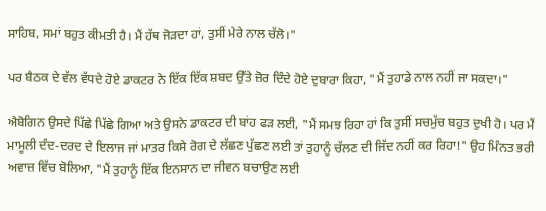ਸਾਹਿਬ, ਸਮਾਂ ਬਹੁਤ ਕੀਮਤੀ ਹੈ। ਮੈਂ ਹੱਥ ਜੋੜਦਾ ਹਾਂ, ਤੁਸੀਂ ਮੇਰੇ ਨਾਲ ਚੱਲੋ।"

ਪਰ ਬੈਠਕ ਦੇ ਵੱਲ ਵੱਧਦੇ ਹੋਏ ਡਾਕਟਰ ਨੇ ਇੱਕ ਇੱਕ ਸ਼ਬਦ ਉੱਤੇ ਜ਼ੋਰ ਦਿੰਦੇ ਹੋਏ ਦੁਬਾਰਾ ਕਿਹਾ, "ਮੈਂ ਤੁਹਾਡੇ ਨਾਲ ਨਹੀਂ ਜਾ ਸਕਦਾ।"

ਐਬੋਗਿਨ ਉਸਦੇ ਪਿੱਛੇ ਪਿੱਛੇ ਗਿਆ ਅਤੇ ਉਸਨੇ ਡਾਕਟਰ ਦੀ ਬਾਂਹ ਫੜ ਲਈ, "ਮੈਂ ਸਮਝ ਰਿਹਾ ਹਾਂ ਕਿ ਤੁਸੀਂ ਸਚਮੁੱਚ ਬਹੁਤ ਦੁਖੀ ਹੋ। ਪਰ ਮੈਂ ਮਾਮੂਲੀ ਦੰਦ-ਦਰਦ ਦੇ ਇਲਾਜ ਜਾਂ ਮਾਤਰ ਕਿਸੇ ਰੋਗ ਦੇ ਲੱਛਣ ਪੁੱਛਣ ਲਈ ਤਾਂ ਤੁਹਾਨੂੰ ਚੱਲਣ ਦੀ ਜਿੱਦ ਨਹੀਂ ਕਰ ਰਿਹਾ!" ਉਹ ਮਿੰਨਤ ਭਰੀ ਅਵਾਜ਼ ਵਿੱਚ ਬੋਲਿਆ, "ਮੈਂ ਤੁਹਾਨੂੰ ਇੱਕ ਇਨਸਾਨ ਦਾ ਜੀਵਨ ਬਚਾਉਣ ਲਈ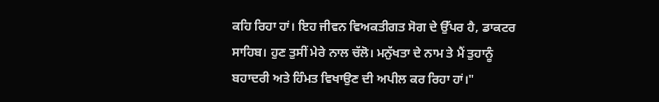ਕਹਿ ਰਿਹਾ ਹਾਂ। ਇਹ ਜੀਵਨ ਵਿਅਕਤੀਗਤ ਸੋਗ ਦੇ ਉੱਪਰ ਹੈ, ਡਾਕਟਰ ਸਾਹਿਬ। ਹੁਣ ਤੁਸੀਂ ਮੇਰੇ ਨਾਲ ਚੱਲੋ। ਮਨੁੱਖਤਾ ਦੇ ਨਾਮ ਤੇ ਮੈਂ ਤੁਹਾਨੂੰ ਬਹਾਦਰੀ ਅਤੇ ਹਿੰਮਤ ਵਿਖਾਉਣ ਦੀ ਅਪੀਲ ਕਰ ਰਿਹਾ ਹਾਂ।"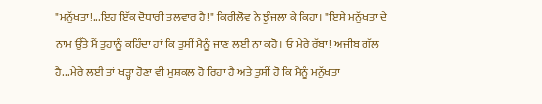"ਮਨੁੱਖਤਾ!...ਇਹ ਇੱਕ ਦੋਧਾਰੀ ਤਲਵਾਰ ਹੈ!" ਕਿਰੀਲੋਵ ਨੇ ਝੁੰਜਲਾ ਕੇ ਕਿਹਾ। "ਇਸੇ ਮਨੁੱਖਤਾ ਦੇ ਨਾਮ ਉੱਤੇ ਮੈਂ ਤੁਹਾਨੂੰ ਕਹਿੰਦਾ ਹਾਂ ਕਿ ਤੁਸੀਂ ਮੈਨੂੰ ਜਾਣ ਲਈ ਨਾ ਕਹੋ। ਓ ਮੇਰੇ ਰੱਬਾ! ਅਜੀਬ ਗੱਲ ਹੈ...ਮੇਰੇ ਲਈ ਤਾਂ ਖੜ੍ਹਾ ਹੋਣਾ ਵੀ ਮੁਸ਼ਕਲ ਹੋ ਰਿਹਾ ਹੈ ਅਤੇ ਤੁਸੀਂ ਹੋ ਕਿ ਮੈਨੂੰ ਮਨੁੱਖਤਾ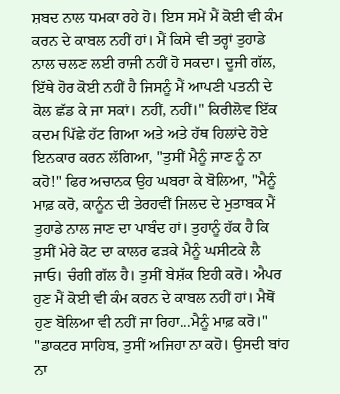ਸ਼ਬਦ ਨਾਲ ਧਮਕਾ ਰਹੇ ਹੋ। ਇਸ ਸਮੇਂ ਮੈਂ ਕੋਈ ਵੀ ਕੰਮ ਕਰਨ ਦੇ ਕਾਬਲ ਨਹੀਂ ਹਾਂ। ਮੈਂ ਕਿਸੇ ਵੀ ਤਰ੍ਹਾਂ ਤੁਹਾਡੇ ਨਾਲ ਚਲਣ ਲਈ ਰਾਜੀ ਨਹੀਂ ਹੋ ਸਕਦਾ। ਦੂਜੀ ਗੱਲ, ਇੱਥੇ ਹੋਰ ਕੋਈ ਨਹੀਂ ਹੈ ਜਿਸਨੂੰ ਮੈਂ ਆਪਣੀ ਪਤਨੀ ਦੇ ਕੋਲ ਛੱਡ ਕੇ ਜਾ ਸਕਾਂ। ਨਹੀਂ, ਨਹੀਂ।" ਕਿਰੀਲੋਵ ਇੱਕ ਕਦਮ ਪਿੱਛੇ ਹੱਟ ਗਿਆ ਅਤੇ ਅਤੇ ਹੱਥ ਹਿਲਾਂਦੇ ਹੋਏ ਇਨਕਾਰ ਕਰਨ ਲੱਗਿਆ, "ਤੁਸੀਂ ਮੈਨੂੰ ਜਾਣ ਨੂੰ ਨਾ ਕਹੋ!" ਫਿਰ ਅਚਾਨਕ ਉਹ ਘਬਰਾ ਕੇ ਬੋਲਿਆ, "ਮੈਨੂੰ ਮਾਫ਼ ਕਰੋ, ਕਾਨੂੰਨ ਦੀ ਤੇਰਹਵੀਂ ਜਿਲਦ ਦੇ ਮੁਤਾਬਕ ਮੈਂ ਤੁਹਾਡੇ ਨਾਲ ਜਾਣ ਦਾ ਪਾਬੰਦ ਹਾਂ। ਤੁਹਾਨੂੰ ਹੱਕ ਹੈ ਕਿ ਤੁਸੀਂ ਮੇਰੇ ਕੋਟ ਦਾ ਕਾਲਰ ਫੜਕੇ ਮੈਨੂੰ ਘਸੀਟਕੇ ਲੈ ਜਾਓ। ਚੰਗੀ ਗੱਲ ਹੈ। ਤੁਸੀਂ ਬੇਸ਼ੱਕ ਇਹੀ ਕਰੋ। ਐਪਰ ਹੁਣ ਮੈਂ ਕੋਈ ਵੀ ਕੰਮ ਕਰਨ ਦੇ ਕਾਬਲ ਨਹੀਂ ਹਾਂ। ਮੈਥੋਂ ਹੁਣ ਬੋਲਿਆ ਵੀ ਨਹੀਂ ਜਾ ਰਿਹਾ...ਮੈਨੂੰ ਮਾਫ਼ ਕਰੋ।" "ਡਾਕਟਰ ਸਾਹਿਬ, ਤੁਸੀਂ ਅਜਿਹਾ ਨਾ ਕਹੋ। ਉਸਦੀ ਬਾਂਹ ਨਾ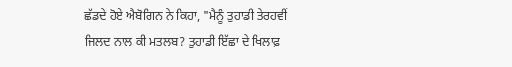ਛੱਡਦੇ ਹੋਏ ਐਬੋਗਿਨ ਨੇ ਕਿਹਾ, "ਮੈਨੂੰ ਤੁਹਾਡੀ ਤੇਰਹਵੀਂ ਜਿਲਦ ਨਾਲ ਕੀ ਮਤਲਬ? ਤੁਹਾਡੀ ਇੱਛਾ ਦੇ ਖਿਲਾਫ਼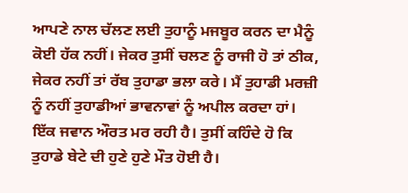ਆਪਣੇ ਨਾਲ ਚੱਲਣ ਲਈ ਤੁਹਾਨੂੰ ਮਜਬੂਰ ਕਰਨ ਦਾ ਮੈਨੂੰ ਕੋਈ ਹੱਕ ਨਹੀਂ। ਜੇਕਰ ਤੁਸੀਂ ਚਲਣ ਨੂੰ ਰਾਜੀ ਹੋ ਤਾਂ ਠੀਕ, ਜੇਕਰ ਨਹੀਂ ਤਾਂ ਰੱਬ ਤੁਹਾਡਾ ਭਲਾ ਕਰੇ। ਮੈਂ ਤੁਹਾਡੀ ਮਰਜ਼ੀ ਨੂੰ ਨਹੀਂ ਤੁਹਾਡੀਆਂ ਭਾਵਨਾਵਾਂ ਨੂੰ ਅਪੀਲ ਕਰਦਾ ਹਾਂ। ਇੱਕ ਜਵਾਨ ਔਰਤ ਮਰ ਰਹੀ ਹੈ। ਤੁਸੀਂ ਕਹਿੰਦੇ ਹੋ ਕਿ ਤੁਹਾਡੇ ਬੇਟੇ ਦੀ ਹੁਣੇ ਹੁਣੇ ਮੌਤ ਹੋਈ ਹੈ।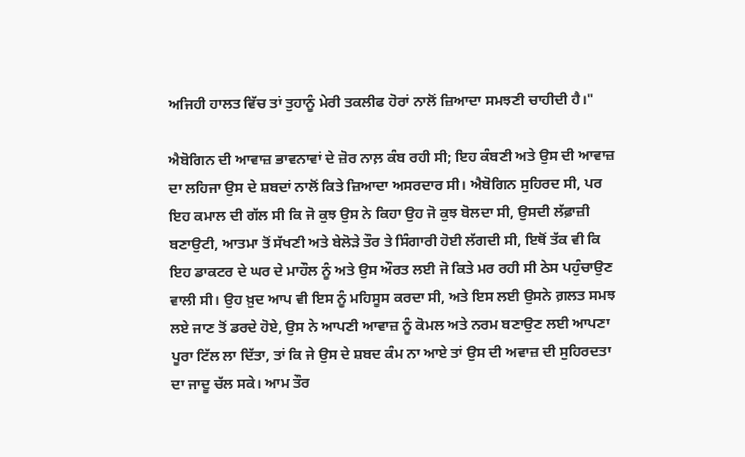ਅਜਿਹੀ ਹਾਲਤ ਵਿੱਚ ਤਾਂ ਤੁਹਾਨੂੰ ਮੇਰੀ ਤਕਲੀਫ ਹੋਰਾਂ ਨਾਲੋਂ ਜ਼ਿਆਦਾ ਸਮਝਣੀ ਚਾਹੀਦੀ ਹੈ।"

ਐਬੋਗਿਨ ਦੀ ਆਵਾਜ਼ ਭਾਵਨਾਵਾਂ ਦੇ ਜ਼ੋਰ ਨਾਲ਼ ਕੰਬ ਰਹੀ ਸੀ; ਇਹ ਕੰਬਣੀ ਅਤੇ ਉਸ ਦੀ ਆਵਾਜ਼ ਦਾ ਲਹਿਜਾ ਉਸ ਦੇ ਸ਼ਬਦਾਂ ਨਾਲੋਂ ਕਿਤੇ ਜ਼ਿਆਦਾ ਅਸਰਦਾਰ ਸੀ। ਐਬੋਗਿਨ ਸੁਹਿਰਦ ਸੀ, ਪਰ ਇਹ ਕਮਾਲ ਦੀ ਗੱਲ ਸੀ ਕਿ ਜੋ ਕੁਝ ਉਸ ਨੇ ਕਿਹਾ ਉਹ ਜੋ ਕੁਝ ਬੋਲਦਾ ਸੀ, ਉਸਦੀ ਲੱਫ਼ਾਜ਼ੀ ਬਣਾਉਟੀ, ਆਤਮਾ ਤੋਂ ਸੱਖਣੀ ਅਤੇ ਬੇਲੋੜੇ ਤੌਰ ਤੇ ਸਿੰਗਾਰੀ ਹੋਈ ਲੱਗਦੀ ਸੀ, ਇਥੋਂ ਤੱਕ ਵੀ ਕਿ ਇਹ ਡਾਕਟਰ ਦੇ ਘਰ ਦੇ ਮਾਹੌਲ ਨੂੰ ਅਤੇ ਉਸ ਔਰਤ ਲਈ ਜੋ ਕਿਤੇ ਮਰ ਰਹੀ ਸੀ ਠੇਸ ਪਹੁੰਚਾਉਣ ਵਾਲੀ ਸੀ। ਉਹ ਖ਼ੁਦ ਆਪ ਵੀ ਇਸ ਨੂੰ ਮਹਿਸੂਸ ਕਰਦਾ ਸੀ, ਅਤੇ ਇਸ ਲਈ ਉਸਨੇ ਗ਼ਲਤ ਸਮਝ ਲਏ ਜਾਣ ਤੋਂ ਡਰਦੇ ਹੋਏ, ਉਸ ਨੇ ਆਪਣੀ ਆਵਾਜ਼ ਨੂੰ ਕੋਮਲ ਅਤੇ ਨਰਮ ਬਣਾਉਣ ਲਈ ਆਪਣਾ ਪੂਰਾ ਟਿੱਲ ਲਾ ਦਿੱਤਾ, ਤਾਂ ਕਿ ਜੇ ਉਸ ਦੇ ਸ਼ਬਦ ਕੰਮ ਨਾ ਆਏ ਤਾਂ ਉਸ ਦੀ ਅਵਾਜ਼ ਦੀ ਸੁਹਿਰਦਤਾ ਦਾ ਜਾਦੂ ਚੱਲ ਸਕੇ। ਆਮ ਤੌਰ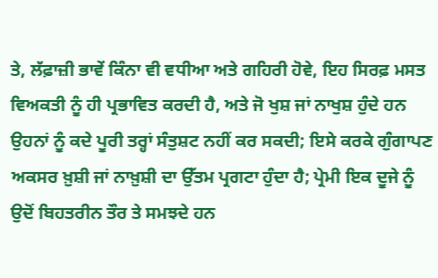ਤੇ, ਲੱਫ਼ਾਜ਼ੀ ਭਾਵੇਂ ਕਿੰਨਾ ਵੀ ਵਧੀਆ ਅਤੇ ਗਹਿਰੀ ਹੋਵੇ, ਇਹ ਸਿਰਫ਼ ਮਸਤ ਵਿਅਕਤੀ ਨੂੰ ਹੀ ਪ੍ਰਭਾਵਿਤ ਕਰਦੀ ਹੈ, ਅਤੇ ਜੋ ਖੁਸ਼ ਜਾਂ ਨਾਖੁਸ਼ ਹੁੰਦੇ ਹਨ ਉਹਨਾਂ ਨੂੰ ਕਦੇ ਪੂਰੀ ਤਰ੍ਹਾਂ ਸੰਤੁਸ਼ਟ ਨਹੀਂ ਕਰ ਸਕਦੀ; ਇਸੇ ਕਰਕੇ ਗੁੰਗਾਪਣ ਅਕਸਰ ਖ਼ੁਸ਼ੀ ਜਾਂ ਨਾਖ਼ੁਸ਼ੀ ਦਾ ਉੱਤਮ ਪ੍ਰਗਟਾ ਹੁੰਦਾ ਹੈ; ਪ੍ਰੇਮੀ ਇਕ ਦੂਜੇ ਨੂੰ ਉਦੋਂ ਬਿਹਤਰੀਨ ਤੌਰ ਤੇ ਸਮਝਦੇ ਹਨ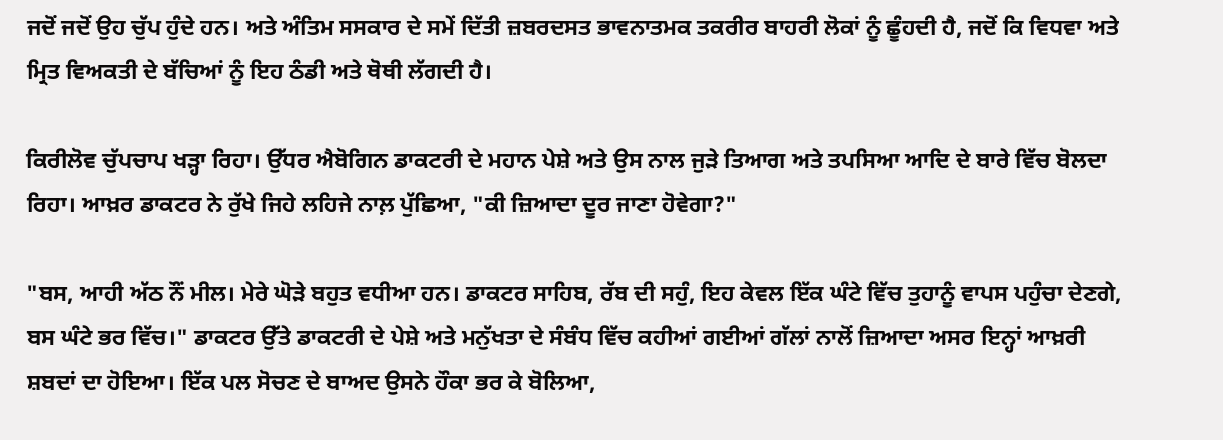ਜਦੋਂ ਜਦੋਂ ਉਹ ਚੁੱਪ ਹੁੰਦੇ ਹਨ। ਅਤੇ ਅੰਤਿਮ ਸਸਕਾਰ ਦੇ ਸਮੇਂ ਦਿੱਤੀ ਜ਼ਬਰਦਸਤ ਭਾਵਨਾਤਮਕ ਤਕਰੀਰ ਬਾਹਰੀ ਲੋਕਾਂ ਨੂੰ ਛੂੰਹਦੀ ਹੈ, ਜਦੋਂ ਕਿ ਵਿਧਵਾ ਅਤੇ ਮ੍ਰਿਤ ਵਿਅਕਤੀ ਦੇ ਬੱਚਿਆਂ ਨੂੰ ਇਹ ਠੰਡੀ ਅਤੇ ਥੋਥੀ ਲੱਗਦੀ ਹੈ।

ਕਿਰੀਲੋਵ ਚੁੱਪਚਾਪ ਖੜ੍ਹਾ ਰਿਹਾ। ਉੱਧਰ ਐਬੋਗਿਨ ਡਾਕਟਰੀ ਦੇ ਮਹਾਨ ਪੇਸ਼ੇ ਅਤੇ ਉਸ ਨਾਲ ਜੁੜੇ ਤਿਆਗ ਅਤੇ ਤਪਸਿਆ ਆਦਿ ਦੇ ਬਾਰੇ ਵਿੱਚ ਬੋਲਦਾ ਰਿਹਾ। ਆਖ਼ਰ ਡਾਕਟਰ ਨੇ ਰੁੱਖੇ ਜਿਹੇ ਲਹਿਜੇ ਨਾਲ਼ ਪੁੱਛਿਆ, "ਕੀ ਜ਼ਿਆਦਾ ਦੂਰ ਜਾਣਾ ਹੋਵੇਗਾ?"

"ਬਸ, ਆਹੀ ਅੱਠ ਨੌਂ ਮੀਲ। ਮੇਰੇ ਘੋੜੇ ਬਹੁਤ ਵਧੀਆ ਹਨ। ਡਾਕਟਰ ਸਾਹਿਬ, ਰੱਬ ਦੀ ਸਹੁੰ, ਇਹ ਕੇਵਲ ਇੱਕ ਘੰਟੇ ਵਿੱਚ ਤੁਹਾਨੂੰ ਵਾਪਸ ਪਹੁੰਚਾ ਦੇਣਗੇ, ਬਸ ਘੰਟੇ ਭਰ ਵਿੱਚ।" ਡਾਕਟਰ ਉੱਤੇ ਡਾਕਟਰੀ ਦੇ ਪੇਸ਼ੇ ਅਤੇ ਮਨੁੱਖਤਾ ਦੇ ਸੰਬੰਧ ਵਿੱਚ ਕਹੀਆਂ ਗਈਆਂ ਗੱਲਾਂ ਨਾਲੋਂ ਜ਼ਿਆਦਾ ਅਸਰ ਇਨ੍ਹਾਂ ਆਖ਼ਰੀ ਸ਼ਬਦਾਂ ਦਾ ਹੋਇਆ। ਇੱਕ ਪਲ ਸੋਚਣ ਦੇ ਬਾਅਦ ਉਸਨੇ ਹੌਕਾ ਭਰ ਕੇ ਬੋਲਿਆ,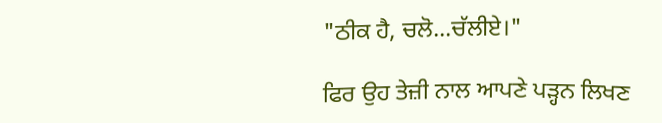"ਠੀਕ ਹੈ, ਚਲੋ...ਚੱਲੀਏ।"

ਫਿਰ ਉਹ ਤੇਜ਼ੀ ਨਾਲ ਆਪਣੇ ਪੜ੍ਹਨ ਲਿਖਣ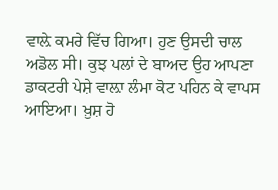ਵਾਲ਼ੇ ਕਮਰੇ ਵਿੱਚ ਗਿਆ। ਹੁਣ ਉਸਦੀ ਚਾਲ ਅਡੋਲ ਸੀ। ਕੁਝ ਪਲਾਂ ਦੇ ਬਾਅਦ ਉਹ ਆਪਣਾ ਡਾਕਟਰੀ ਪੇਸ਼ੇ ਵਾਲ਼ਾ ਲੰਮਾ ਕੋਟ ਪਹਿਨ ਕੇ ਵਾਪਸ ਆਇਆ। ਖ਼ੁਸ਼ ਹੋ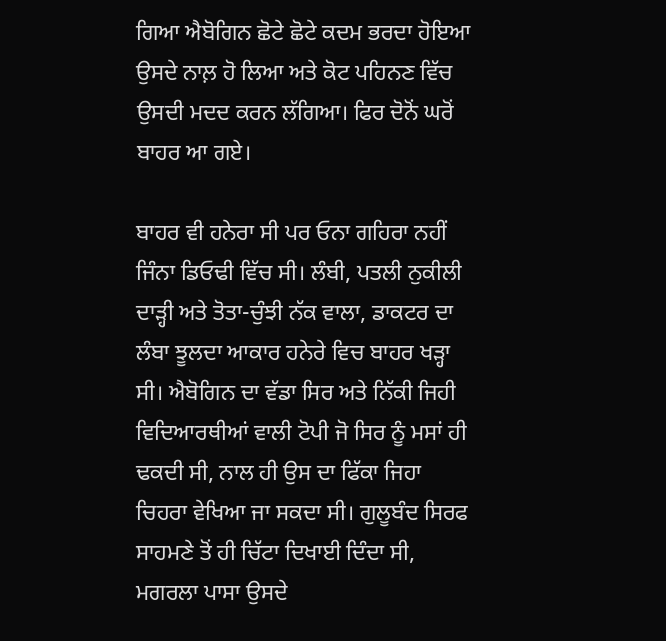ਗਿਆ ਐਬੋਗਿਨ ਛੋਟੇ ਛੋਟੇ ਕਦਮ ਭਰਦਾ ਹੋਇਆ ਉਸਦੇ ਨਾਲ਼ ਹੋ ਲਿਆ ਅਤੇ ਕੋਟ ਪਹਿਨਣ ਵਿੱਚ ਉਸਦੀ ਮਦਦ ਕਰਨ ਲੱਗਿਆ। ਫਿਰ ਦੋਨੋਂ ਘਰੋਂ ਬਾਹਰ ਆ ਗਏ।

ਬਾਹਰ ਵੀ ਹਨੇਰਾ ਸੀ ਪਰ ਓਨਾ ਗਹਿਰਾ ਨਹੀਂ ਜਿੰਨਾ ਡਿਓਢੀ ਵਿੱਚ ਸੀ। ਲੰਬੀ, ਪਤਲੀ ਨੁਕੀਲੀ ਦਾੜ੍ਹੀ ਅਤੇ ਤੋਤਾ-ਚੁੰਝੀ ਨੱਕ ਵਾਲਾ, ਡਾਕਟਰ ਦਾ ਲੰਬਾ ਝੂਲਦਾ ਆਕਾਰ ਹਨੇਰੇ ਵਿਚ ਬਾਹਰ ਖੜ੍ਹਾ ਸੀ। ਐਬੋਗਿਨ ਦਾ ਵੱਡਾ ਸਿਰ ਅਤੇ ਨਿੱਕੀ ਜਿਹੀ ਵਿਦਿਆਰਥੀਆਂ ਵਾਲੀ ਟੋਪੀ ਜੋ ਸਿਰ ਨੂੰ ਮਸਾਂ ਹੀ ਢਕਦੀ ਸੀ, ਨਾਲ ਹੀ ਉਸ ਦਾ ਫਿੱਕਾ ਜਿਹਾ ਚਿਹਰਾ ਵੇਖਿਆ ਜਾ ਸਕਦਾ ਸੀ। ਗੁਲੂਬੰਦ ਸਿਰਫ ਸਾਹਮਣੇ ਤੋਂ ਹੀ ਚਿੱਟਾ ਦਿਖਾਈ ਦਿੰਦਾ ਸੀ, ਮਗਰਲਾ ਪਾਸਾ ਉਸਦੇ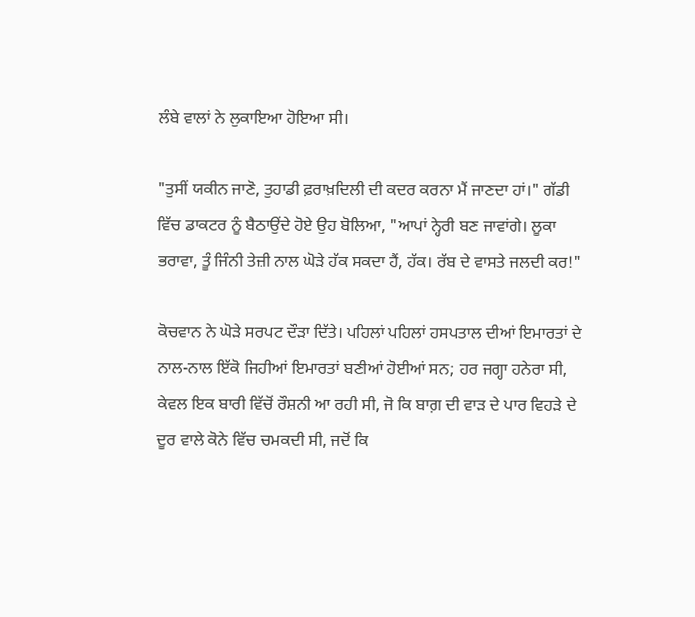ਲੰਬੇ ਵਾਲਾਂ ਨੇ ਲੁਕਾਇਆ ਹੋਇਆ ਸੀ।

"ਤੁਸੀਂ ਯਕੀਨ ਜਾਣੋ, ਤੁਹਾਡੀ ਫ਼ਰਾਖ਼ਦਿਲੀ ਦੀ ਕਦਰ ਕਰਨਾ ਮੈਂ ਜਾਣਦਾ ਹਾਂ।" ਗੱਡੀ ਵਿੱਚ ਡਾਕਟਰ ਨੂੰ ਬੈਠਾਉਂਦੇ ਹੋਏ ਉਹ ਬੋਲਿਆ, "ਆਪਾਂ ਨ੍ਹੇਰੀ ਬਣ ਜਾਵਾਂਗੇ। ਲੂਕਾ ਭਰਾਵਾ, ਤੂੰ ਜਿੰਨੀ ਤੇਜ਼ੀ ਨਾਲ ਘੋੜੇ ਹੱਕ ਸਕਦਾ ਹੈਂ, ਹੱਕ। ਰੱਬ ਦੇ ਵਾਸਤੇ ਜਲਦੀ ਕਰ!"

ਕੋਚਵਾਨ ਨੇ ਘੋੜੇ ਸਰਪਟ ਦੌੜਾ ਦਿੱਤੇ। ਪਹਿਲਾਂ ਪਹਿਲਾਂ ਹਸਪਤਾਲ ਦੀਆਂ ਇਮਾਰਤਾਂ ਦੇ ਨਾਲ-ਨਾਲ ਇੱਕੋ ਜਿਹੀਆਂ ਇਮਾਰਤਾਂ ਬਣੀਆਂ ਹੋਈਆਂ ਸਨ; ਹਰ ਜਗ੍ਹਾ ਹਨੇਰਾ ਸੀ, ਕੇਵਲ ਇਕ ਬਾਰੀ ਵਿੱਚੋਂ ਰੌਸ਼ਨੀ ਆ ਰਹੀ ਸੀ, ਜੋ ਕਿ ਬਾਗ਼ ਦੀ ਵਾੜ ਦੇ ਪਾਰ ਵਿਹੜੇ ਦੇ ਦੂਰ ਵਾਲੇ ਕੋਨੇ ਵਿੱਚ ਚਮਕਦੀ ਸੀ, ਜਦੋਂ ਕਿ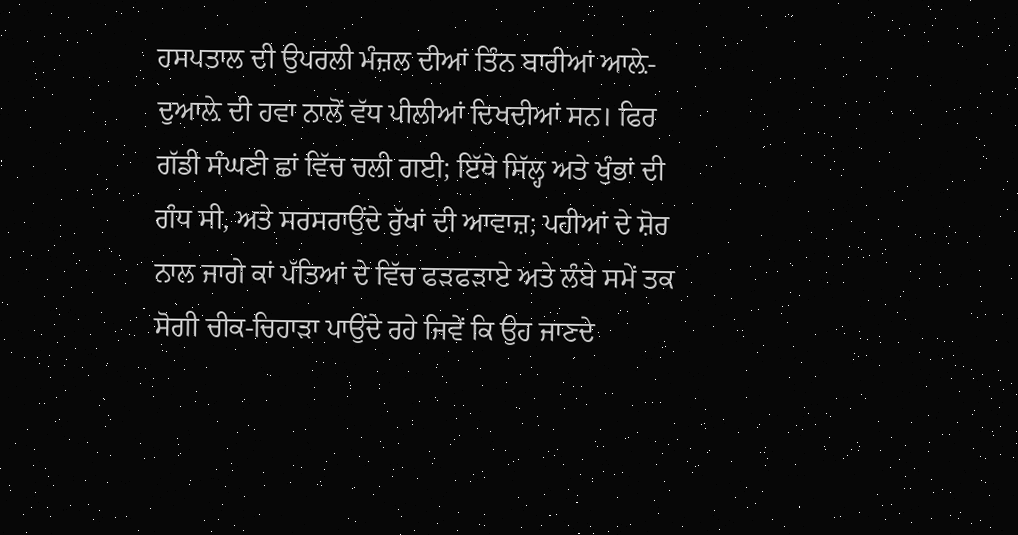ਹਸਪਤਾਲ ਦੀ ਉਪਰਲੀ ਮੰਜ਼ਲ ਦੀਆਂ ਤਿੰਨ ਬਾਰੀਆਂ ਆਲ਼ੇ-ਦੁਆਲ਼ੇ ਦੀ ਹਵਾ ਨਾਲੋਂ ਵੱਧ ਪੀਲੀਆਂ ਦਿਖਦੀਆਂ ਸਨ। ਫਿਰ ਗੱਡੀ ਸੰਘਣੀ ਛਾਂ ਵਿੱਚ ਚਲੀ ਗਈ; ਇੱਥੇ ਸਿੱਲ੍ਹ ਅਤੇ ਖੁੰਭਾਂ ਦੀ ਗੰਧ ਸੀ, ਅਤੇ ਸਰਸਰਾਉਂਦੇ ਰੁੱਖਾਂ ਦੀ ਆਵਾਜ਼; ਪਹੀਆਂ ਦੇ ਸ਼ੋਰ ਨਾਲ ਜਾਗੇ ਕਾਂ ਪੱਤਿਆਂ ਦੇ ਵਿੱਚ ਫੜਫੜਾਏ ਅਤੇ ਲੰਬੇ ਸਮੇਂ ਤਕ ਸੋਗੀ ਚੀਕ-ਚਿਹਾੜਾ ਪਾਉਂਦੇ ਰਹੇ ਜਿਵੇਂ ਕਿ ਉਹ ਜਾਣਦੇ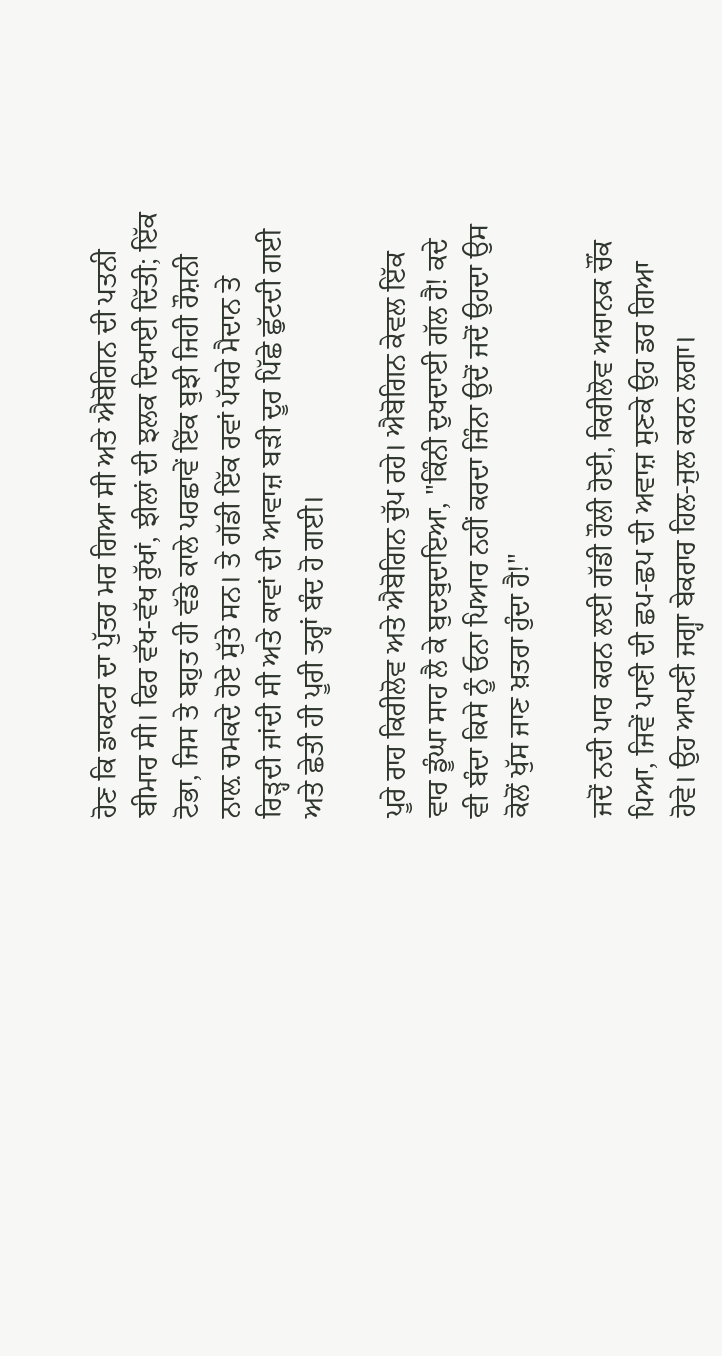ਹੋਣ ਕਿ ਡਾਕਟਰ ਦਾ ਪੁੱਤਰ ਮਰ ਗਿਆ ਸੀ ਅਤੇ ਐਬੋਗਿਨ ਦੀ ਪਤਨੀ ਬੀਮਾਰ ਸੀ। ਫਿਰ ਵੱਖ-ਵੱਖ ਰੁੱਖਾਂ, ਝੀਲਾਂ ਦੀ ਝਲਕ ਦਿਖਾਈ ਦਿੱਤੀ; ਇੱਕ ਟੋਭਾ, ਜਿਸ ਤੇ ਬਹੁਤ ਹੀ ਵੱਡੇ ਕਾਲੇ ਪਰਛਾਵੇਂ ਇੱਕ ਬੁਝੀ ਜਿਹੀ ਰੌਸ਼ਨੀ ਨਾਲ਼ ਚਮਕਦੇ ਹੋਏ ਸੁੱਤੇ ਸਨ। ਤੇ ਗੱਡੀ ਇੱਕ ਰਵਾਂ ਪੱਧਰੇ ਮੈਦਾਨ ਤੇ ਰਿੜ੍ਹਦੀ ਜਾਂਦੀ ਸੀ ਅਤੇ ਕਾਵਾਂ ਦੀ ਆਵਾਜ਼ ਬੜੀ ਦੂਰ ਪਿੱਛੇ ਛੁੱਟਦੀ ਗਈ ਅਤੇ ਛੇਤੀ ਹੀ ਪੂਰੀ ਤਰ੍ਹਾਂ ਬੰਦ ਹੋ ਗਈ।

ਪੂਰੇ ਰਾਹ ਕਿਰੀਲੋਵ ਅਤੇ ਐਬੋਗਿਨ ਚੁੱਪ ਰਹੇ। ਐਬੋਗਿਨ ਕੇਵਲ ਇੱਕ ਵਾਰ ਡੂੰਘਾ ਸਾਹ ਲੈ ਕੇ ਬੁਦਬੁਦਾਇਆ, "ਕਿੰਨੀ ਦੁਖਦਾਈ ਗੱਲ ਹੈ! ਕਦੇ ਵੀ ਬੰਦਾ ਕਿਸੇ ਨੂੰ ਓਨਾ ਪਿਆਰ ਨਹੀਂ ਕਰਦਾ ਜਿੰਨਾ ਉਦੋਂ ਜਦੋਂ ਉਹਦਾ ਉਸ ਕੋਲੋਂ ਖੁੱਸ ਜਾਣ ਖ਼ਤਰਾ ਹੁੰਦਾ ਹੈ!"

ਜਦੋਂ ਨਦੀ ਪਾਰ ਕਰਨ ਲਈ ਗੱਡੀ ਹੌਲੀ ਹੋਈ, ਕਿਰੀਲੋਵ ਅਚਾਨਕ ਚੌਂਕ ਪਿਆ, ਜਿਵੇਂ ਪਾਣੀ ਦੀ ਛਪ-ਛਪ ਦੀ ਅਵਾਜ਼ ਸੁਣਕੇ ਉਹ ਡਰ ਗਿਆ ਹੋਵੇ। ਉਹ ਆਪਣੀ ਜਗ੍ਹਾ ਬੇਕਰਾਰ ਹਿਲ-ਜੁਲ ਕਰਨ ਲਗਾ।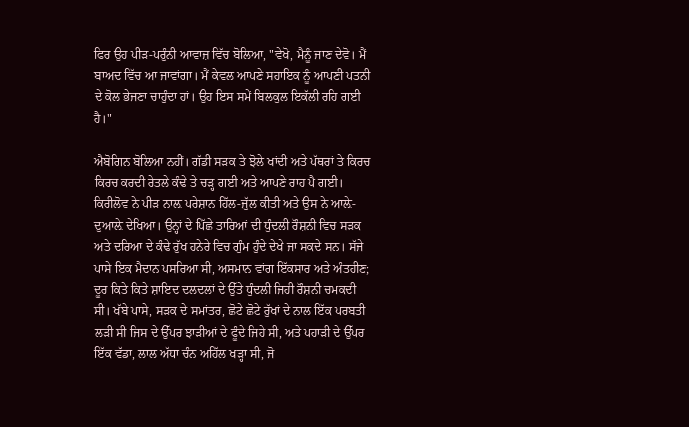ਫਿਰ ਉਹ ਪੀੜ-ਪਰੁੰਨੀ ਆਵਾਜ਼ ਵਿੱਚ ਬੋਲਿਆ, "ਵੇਖੋ, ਮੈਨੂੰ ਜਾਣ ਦੇਵੋ। ਮੈਂ ਬਾਅਦ ਵਿੱਚ ਆ ਜਾਵਾਂਗਾ। ਮੈਂ ਕੇਵਲ ਆਪਣੇ ਸਹਾਇਕ ਨੂੰ ਆਪਣੀ ਪਤਨੀ ਦੇ ਕੋਲ ਭੇਜਣਾ ਚਾਹੁੰਦਾ ਹਾਂ। ਉਹ ਇਸ ਸਮੇਂ ਬਿਲਕੁਲ ਇਕੱਲੀ ਰਹਿ ਗਈ ਹੈ।"

ਐਬੋਗਿਨ ਬੋਲਿਆ ਨਹੀਂ। ਗੱਡੀ ਸੜਕ ਤੇ ਝੋਲੇ ਖਾਂਦੀ ਅਤੇ ਪੱਥਰਾਂ ਤੇ ਕਿਰਚ ਕਿਰਚ ਕਰਦੀ ਰੇਤਲੇ ਕੰਢੇ ਤੇ ਚੜ੍ਹ ਗਈ ਅਤੇ ਆਪਣੇ ਰਾਹ ਪੈ ਗਈ। ਕਿਰੀਲੋਵ ਨੇ ਪੀੜ ਨਾਲ਼ ਪਰੇਸ਼ਾਨ ਹਿੱਲ-ਜੁੱਲ ਕੀਤੀ ਅਤੇ ਉਸ ਨੇ ਆਲ਼ੇ-ਦੁਆਲ਼ੇ ਦੇਖਿਆ। ਉਨ੍ਹਾਂ ਦੇ ਪਿੱਛੇ ਤਾਰਿਆਂ ਦੀ ਧੁੰਦਲੀ ਰੌਸ਼ਨੀ ਵਿਚ ਸੜਕ ਅਤੇ ਦਰਿਆ ਦੇ ਕੰਢੇ ਰੁੱਖ ਹਨੇਰੇ ਵਿਚ ਗੁੰਮ ਹੁੰਦੇ ਦੇਖੇ ਜਾ ਸਕਦੇ ਸਨ। ਸੱਜੇ ਪਾਸੇ ਇਕ ਮੈਦਾਨ ਪਸਰਿਆ ਸੀ, ਅਸਮਾਨ ਵਾਂਗ ਇੱਕਸਾਰ ਅਤੇ ਅੰਤਹੀਣ; ਦੂਰ ਕਿਤੇ ਕਿਤੇ ਸ਼ਾਇਦ ਦਲਦਲਾਂ ਦੇ ਉੱਤੇ ਧੁੰਦਲੀ ਜਿਹੀ ਰੌਸ਼ਨੀ ਚਮਕਦੀ ਸੀ। ਖੱਬੇ ਪਾਸੇ, ਸੜਕ ਦੇ ਸਮਾਂਤਰ, ਛੋਟੇ ਛੋਟੇ ਰੁੱਖਾਂ ਦੇ ਨਾਲ ਇੱਕ ਪਰਬਤੀ ਲੜੀ ਸੀ ਜਿਸ ਦੇ ਉੱਪਰ ਝਾੜੀਆਂ ਦੇ ਫੂੰਦੇ ਜਿਹੇ ਸੀ, ਅਤੇ ਪਹਾੜੀ ਦੇ ਉੱਪਰ ਇੱਕ ਵੱਡਾ, ਲਾਲ ਅੱਧਾ ਚੰਨ ਅਹਿੱਲ ਖੜ੍ਹਾ ਸੀ, ਜੋ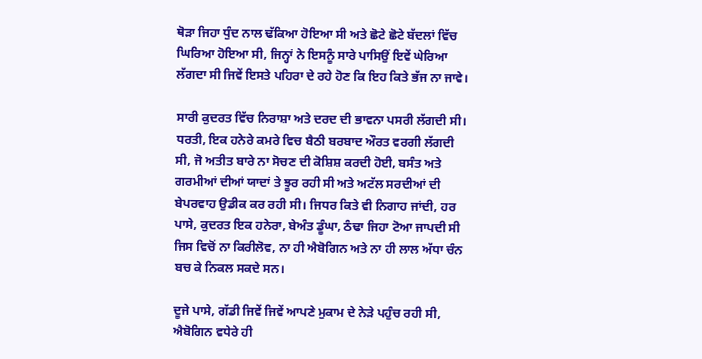ਥੋੜਾ ਜਿਹਾ ਧੁੰਦ ਨਾਲ ਢੱਕਿਆ ਹੋਇਆ ਸੀ ਅਤੇ ਛੋਟੇ ਛੋਟੇ ਬੱਦਲਾਂ ਵਿੱਚ ਘਿਰਿਆ ਹੋਇਆ ਸੀ, ਜਿਨ੍ਹਾਂ ਨੇ ਇਸਨੂੰ ਸਾਰੇ ਪਾਸਿਉਂ ਇਵੇਂ ਘੇਰਿਆ ਲੱਗਦਾ ਸੀ ਜਿਵੇਂ ਇਸਤੇ ਪਹਿਰਾ ਦੇ ਰਹੇ ਹੋਣ ਕਿ ਇਹ ਕਿਤੇ ਭੱਜ ਨਾ ਜਾਵੇ।

ਸਾਰੀ ਕੁਦਰਤ ਵਿੱਚ ਨਿਰਾਸ਼ਾ ਅਤੇ ਦਰਦ ਦੀ ਭਾਵਨਾ ਪਸਰੀ ਲੱਗਦੀ ਸੀ। ਧਰਤੀ, ਇਕ ਹਨੇਰੇ ਕਮਰੇ ਵਿਚ ਬੈਠੀ ਬਰਬਾਦ ਔਰਤ ਵਰਗੀ ਲੱਗਦੀ ਸੀ, ਜੋ ਅਤੀਤ ਬਾਰੇ ਨਾ ਸੋਚਣ ਦੀ ਕੋਸ਼ਿਸ਼ ਕਰਦੀ ਹੋਈ, ਬਸੰਤ ਅਤੇ ਗਰਮੀਆਂ ਦੀਆਂ ਯਾਦਾਂ ਤੇ ਝੂਰ ਰਹੀ ਸੀ ਅਤੇ ਅਟੱਲ ਸਰਦੀਆਂ ਦੀ ਬੇਪਰਵਾਹ ਉਡੀਕ ਕਰ ਰਹੀ ਸੀ। ਜਿਧਰ ਕਿਤੇ ਵੀ ਨਿਗਾਹ ਜਾਂਦੀ, ਹਰ ਪਾਸੇ, ਕੁਦਰਤ ਇਕ ਹਨੇਰਾ, ਬੇਅੰਤ ਡੂੰਘਾ, ਠੰਢਾ ਜਿਹਾ ਟੋਆ ਜਾਪਦੀ ਸੀ ਜਿਸ ਵਿਚੋਂ ਨਾ ਕਿਰੀਲੋਵ, ਨਾ ਹੀ ਐਬੋਗਿਨ ਅਤੇ ਨਾ ਹੀ ਲਾਲ ਅੱਧਾ ਚੰਨ ਬਚ ਕੇ ਨਿਕਲ ਸਕਦੇ ਸਨ।

ਦੂਜੇ ਪਾਸੇ, ਗੱਡੀ ਜਿਵੇਂ ਜਿਵੇਂ ਆਪਣੇ ਮੁਕਾਮ ਦੇ ਨੇੜੇ ਪਹੁੰਚ ਰਹੀ ਸੀ, ਐਬੋਗਿਨ ਵਧੇਰੇ ਹੀ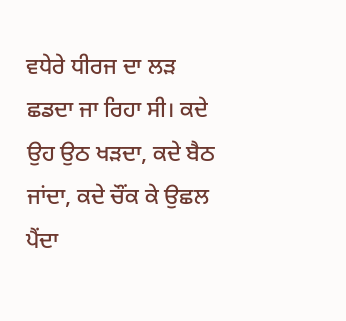ਵਧੇਰੇ ਧੀਰਜ ਦਾ ਲੜ ਛਡਦਾ ਜਾ ਰਿਹਾ ਸੀ। ਕਦੇ ਉਹ ਉਠ ਖੜਦਾ, ਕਦੇ ਬੈਠ ਜਾਂਦਾ, ਕਦੇ ਚੌਂਕ ਕੇ ਉਛਲ ਪੈਂਦਾ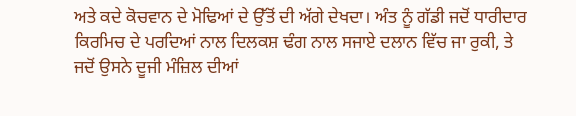ਅਤੇ ਕਦੇ ਕੋਚਵਾਨ ਦੇ ਮੋਢਿਆਂ ਦੇ ਉੱਤੋਂ ਦੀ ਅੱਗੇ ਦੇਖਦਾ। ਅੰਤ ਨੂੰ ਗੱਡੀ ਜਦੋਂ ਧਾਰੀਦਾਰ ਕਿਰਮਿਚ ਦੇ ਪਰਦਿਆਂ ਨਾਲ ਦਿਲਕਸ਼ ਢੰਗ ਨਾਲ ਸਜਾਏ ਦਲਾਨ ਵਿੱਚ ਜਾ ਰੁਕੀ, ਤੇ ਜਦੋਂ ਉਸਨੇ ਦੂਜੀ ਮੰਜ਼ਿਲ ਦੀਆਂ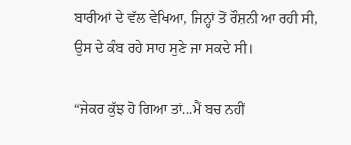ਬਾਰੀਆਂ ਦੇ ਵੱਲ ਵੇਖਿਆ, ਜਿਨ੍ਹਾਂ ਤੋਂ ਰੌਸ਼ਨੀ ਆ ਰਹੀ ਸੀ, ਉਸ ਦੇ ਕੰਬ ਰਹੇ ਸਾਹ ਸੁਣੇ ਜਾ ਸਕਦੇ ਸੀ।

“ਜੇਕਰ ਕੁੱਝ ਹੋ ਗਿਆ ਤਾਂ...ਮੈਂ ਬਚ ਨਹੀਂ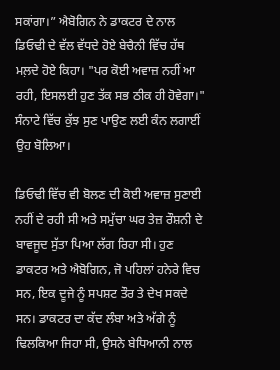ਸਕਾਂਗਾ।” ਐਬੋਗਿਨ ਨੇ ਡਾਕਟਰ ਦੇ ਨਾਲ ਡਿਓਢੀ ਦੇ ਵੱਲ ਵੱਧਦੇ ਹੋਏ ਬੇਚੈਨੀ ਵਿੱਚ ਹੱਥ ਮਲ਼ਦੇ ਹੋਏ ਕਿਹਾ। "ਪਰ ਕੋਈ ਅਵਾਜ਼ ਨਹੀਂ ਆ ਰਹੀ, ਇਸਲਈ ਹੁਣ ਤੱਕ ਸਭ ਠੀਕ ਹੀ ਹੋਵੇਗਾ।" ਸੰਨਾਟੇ ਵਿੱਚ ਕੁੱਝ ਸੁਣ ਪਾਉਣ ਲਈ ਕੰਨ ਲਗਾਈਂ ਉਹ ਬੋਲਿਆ।

ਡਿਓਢੀ ਵਿੱਚ ਵੀ ਬੋਲਣ ਦੀ ਕੋਈ ਅਵਾਜ਼ ਸੁਣਾਈ ਨਹੀਂ ਦੇ ਰਹੀ ਸੀ ਅਤੇ ਸਮੁੱਚਾ ਘਰ ਤੇਜ਼ ਰੌਸ਼ਨੀ ਦੇ ਬਾਵਜੂਦ ਸੁੱਤਾ ਪਿਆ ਲੱਗ ਰਿਹਾ ਸੀ। ਹੁਣ ਡਾਕਟਰ ਅਤੇ ਐਬੋਗਿਨ, ਜੋ ਪਹਿਲਾਂ ਹਨੇਰੇ ਵਿਚ ਸਨ, ਇਕ ਦੂਜੇ ਨੂੰ ਸਪਸ਼ਟ ਤੌਰ ਤੇ ਦੇਖ ਸਕਦੇ ਸਨ। ਡਾਕਟਰ ਦਾ ਕੱਦ ਲੰਬਾ ਅਤੇ ਅੱਗੇ ਨੂੰ ਢਿਲਕਿਆ ਜਿਹਾ ਸੀ, ਉਸਨੇ ਬੇਧਿਆਨੀ ਨਾਲ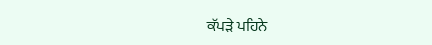ਕੱਪੜੇ ਪਹਿਨੇ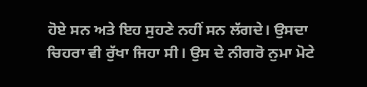ਹੋਏ ਸਨ ਅਤੇ ਇਹ ਸੁਹਣੇ ਨਹੀਂ ਸਨ ਲੱਗਦੇ। ਉਸਦਾ ਚਿਹਰਾ ਵੀ ਰੁੱਖਾ ਜਿਹਾ ਸੀ। ਉਸ ਦੇ ਨੀਗਰੋ ਨੁਮਾ ਮੋਟੇ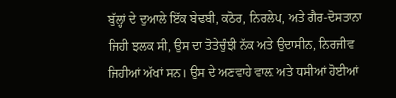ਬੁੱਲ੍ਹਾਂ ਦੇ ਦੁਆਲੇ ਇੱਕ ਬੇਢਬੀ, ਕਠੋਰ, ਨਿਰਲੇਪ, ਅਤੇ ਗੈਰ-ਦੋਸਤਾਨਾ ਜਿਹੀ ਝਲਕ ਸੀ, ਉਸ ਦਾ ਤੋਤੇਚੁੰਝੀ ਨੱਕ ਅਤੇ ਉਦਾਸੀਨ, ਨਿਰਜੀਵ ਜਿਹੀਆਂ ਅੱਖਾਂ ਸਨ। ਉਸ ਦੇ ਅਣਵਾਹੇ ਵਾਲ਼ ਅਤੇ ਧਸੀਆਂ ਹੋਈਆਂ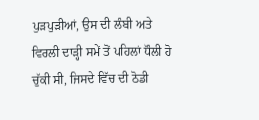ਪੁੜਪੁੜੀਆਂ, ਉਸ ਦੀ ਲੰਬੀ ਅਤੇ ਵਿਰਲੀ ਦਾੜ੍ਹੀ ਸਮੇਂ ਤੋਂ ਪਹਿਲਾਂ ਧੌਲੀ ਹੋ ਚੁੱਕੀ ਸੀ, ਜਿਸਦੇ ਵਿੱਚ ਦੀ ਠੋਡੀ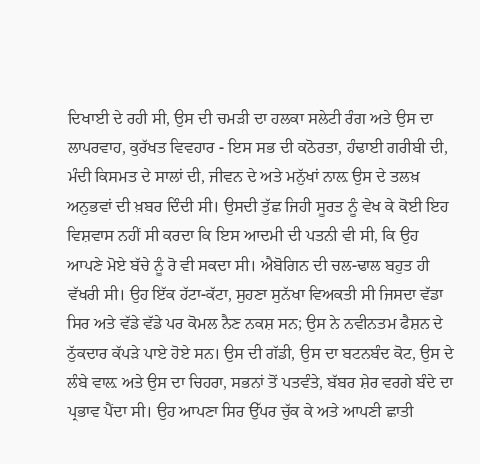ਦਿਖਾਈ ਦੇ ਰਹੀ ਸੀ, ਉਸ ਦੀ ਚਮੜੀ ਦਾ ਹਲਕਾ ਸਲੇਟੀ ਰੰਗ ਅਤੇ ਉਸ ਦਾ ਲਾਪਰਵਾਹ, ਕੁਰੱਖਤ ਵਿਵਹਾਰ - ਇਸ ਸਭ ਦੀ ਕਠੋਰਤਾ, ਹੰਢਾਈ ਗਰੀਬੀ ਦੀ, ਮੰਦੀ ਕਿਸਮਤ ਦੇ ਸਾਲਾਂ ਦੀ, ਜੀਵਨ ਦੇ ਅਤੇ ਮਨੁੱਖਾਂ ਨਾਲ਼ ਉਸ ਦੇ ਤਲਖ਼ ਅਨੁਭਵਾਂ ਦੀ ਖ਼ਬਰ ਦਿੰਦੀ ਸੀ। ਉਸਦੀ ਤੁੱਛ ਜਿਹੀ ਸੂਰਤ ਨੂੰ ਵੇਖ ਕੇ ਕੋਈ ਇਹ ਵਿਸ਼ਵਾਸ ਨਹੀਂ ਸੀ ਕਰਦਾ ਕਿ ਇਸ ਆਦਮੀ ਦੀ ਪਤਨੀ ਵੀ ਸੀ, ਕਿ ਉਹ ਆਪਣੇ ਮੋਏ ਬੱਚੇ ਨੂੰ ਰੋ ਵੀ ਸਕਦਾ ਸੀ। ਐਬੋਗਿਨ ਦੀ ਚਲ-ਢਾਲ ਬਹੁਤ ਹੀ ਵੱਖਰੀ ਸੀ। ਉਹ ਇੱਕ ਹੱਟਾ-ਕੱਟਾ, ਸੁਹਣਾ ਸੁਨੱਖਾ ਵਿਅਕਤੀ ਸੀ ਜਿਸਦਾ ਵੱਡਾ ਸਿਰ ਅਤੇ ਵੱਡੇ ਵੱਡੇ ਪਰ ਕੋਮਲ ਨੈਣ ਨਕਸ਼ ਸਨ; ਉਸ ਨੇ ਨਵੀਨਤਮ ਫੈਸ਼ਨ ਦੇ ਠੁੱਕਦਾਰ ਕੱਪੜੇ ਪਾਏ ਹੋਏ ਸਨ। ਉਸ ਦੀ ਗੱਡੀ, ਉਸ ਦਾ ਬਟਨਬੰਦ ਕੋਟ, ਉਸ ਦੇ ਲੰਬੇ ਵਾਲ਼ ਅਤੇ ਉਸ ਦਾ ਚਿਹਰਾ, ਸਭਨਾਂ ਤੋਂ ਪਤਵੰਤੇ, ਬੱਬਰ ਸ਼ੇਰ ਵਰਗੇ ਬੰਦੇ ਦਾ ਪ੍ਰਭਾਵ ਪੈਂਦਾ ਸੀ। ਉਹ ਆਪਣਾ ਸਿਰ ਉੱਪਰ ਚੁੱਕ ਕੇ ਅਤੇ ਆਪਣੀ ਛਾਤੀ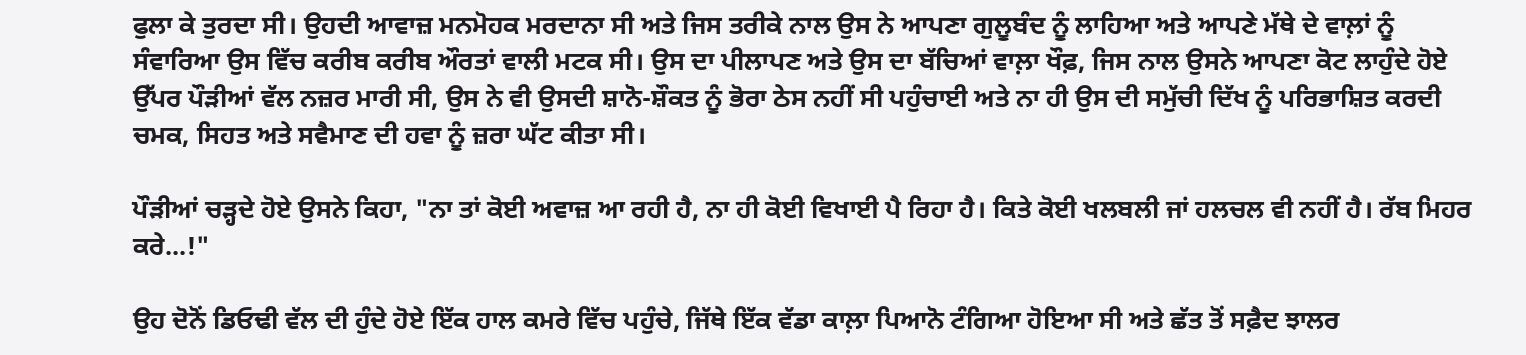ਫੁਲਾ ਕੇ ਤੁਰਦਾ ਸੀ। ਉਹਦੀ ਆਵਾਜ਼ ਮਨਮੋਹਕ ਮਰਦਾਨਾ ਸੀ ਅਤੇ ਜਿਸ ਤਰੀਕੇ ਨਾਲ ਉਸ ਨੇ ਆਪਣਾ ਗੁਲੂਬੰਦ ਨੂੰ ਲਾਹਿਆ ਅਤੇ ਆਪਣੇ ਮੱਥੇ ਦੇ ਵਾਲ਼ਾਂ ਨੂੰ ਸੰਵਾਰਿਆ ਉਸ ਵਿੱਚ ਕਰੀਬ ਕਰੀਬ ਔਰਤਾਂ ਵਾਲੀ ਮਟਕ ਸੀ। ਉਸ ਦਾ ਪੀਲਾਪਣ ਅਤੇ ਉਸ ਦਾ ਬੱਚਿਆਂ ਵਾਲ਼ਾ ਖੌਫ਼, ਜਿਸ ਨਾਲ ਉਸਨੇ ਆਪਣਾ ਕੋਟ ਲਾਹੁੰਦੇ ਹੋਏ ਉੱਪਰ ਪੌੜੀਆਂ ਵੱਲ ਨਜ਼ਰ ਮਾਰੀ ਸੀ, ਉਸ ਨੇ ਵੀ ਉਸਦੀ ਸ਼ਾਨੋ-ਸ਼ੌਕਤ ਨੂੰ ਭੋਰਾ ਠੇਸ ਨਹੀਂ ਸੀ ਪਹੁੰਚਾਈ ਅਤੇ ਨਾ ਹੀ ਉਸ ਦੀ ਸਮੁੱਚੀ ਦਿੱਖ ਨੂੰ ਪਰਿਭਾਸ਼ਿਤ ਕਰਦੀ ਚਮਕ, ਸਿਹਤ ਅਤੇ ਸਵੈਮਾਣ ਦੀ ਹਵਾ ਨੂੰ ਜ਼ਰਾ ਘੱਟ ਕੀਤਾ ਸੀ।

ਪੌੜੀਆਂ ਚੜ੍ਹਦੇ ਹੋਏ ਉਸਨੇ ਕਿਹਾ, "ਨਾ ਤਾਂ ਕੋਈ ਅਵਾਜ਼ ਆ ਰਹੀ ਹੈ, ਨਾ ਹੀ ਕੋਈ ਵਿਖਾਈ ਪੈ ਰਿਹਾ ਹੈ। ਕਿਤੇ ਕੋਈ ਖਲਬਲੀ ਜਾਂ ਹਲਚਲ ਵੀ ਨਹੀਂ ਹੈ। ਰੱਬ ਮਿਹਰ ਕਰੇ...!"

ਉਹ ਦੋਨੋਂ ਡਿਓਢੀ ਵੱਲ ਦੀ ਹੁੰਦੇ ਹੋਏ ਇੱਕ ਹਾਲ ਕਮਰੇ ਵਿੱਚ ਪਹੁੰਚੇ, ਜਿੱਥੇ ਇੱਕ ਵੱਡਾ ਕਾਲ਼ਾ ਪਿਆਨੋ ਟੰਗਿਆ ਹੋਇਆ ਸੀ ਅਤੇ ਛੱਤ ਤੋਂ ਸਫ਼ੈਦ ਝਾਲਰ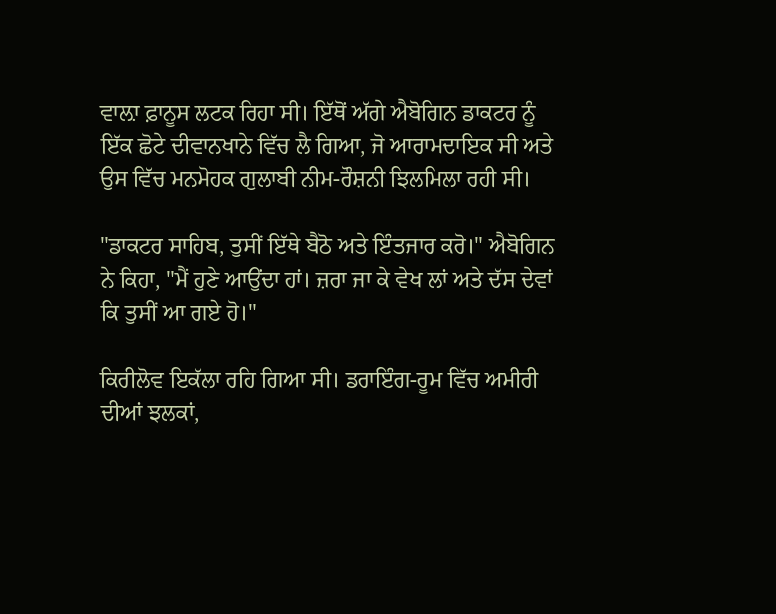ਵਾਲ਼ਾ ਫ਼ਾਨੂਸ ਲਟਕ ਰਿਹਾ ਸੀ। ਇੱਥੋਂ ਅੱਗੇ ਐਬੋਗਿਨ ਡਾਕਟਰ ਨੂੰ ਇੱਕ ਛੋਟੇ ਦੀਵਾਨਖਾਨੇ ਵਿੱਚ ਲੈ ਗਿਆ, ਜੋ ਆਰਾਮਦਾਇਕ ਸੀ ਅਤੇ ਉਸ ਵਿੱਚ ਮਨਮੋਹਕ ਗੁਲਾਬੀ ਨੀਮ-ਰੌਸ਼ਨੀ ਝਿਲਮਿਲਾ ਰਹੀ ਸੀ।

"ਡਾਕਟਰ ਸਾਹਿਬ, ਤੁਸੀਂ ਇੱਥੇ ਬੈਠੋ ਅਤੇ ਇੰਤਜਾਰ ਕਰੋ।" ਐਬੋਗਿਨ ਨੇ ਕਿਹਾ, "ਮੈਂ ਹੁਣੇ ਆਉਂਦਾ ਹਾਂ। ਜ਼ਰਾ ਜਾ ਕੇ ਵੇਖ ਲਾਂ ਅਤੇ ਦੱਸ ਦੇਵਾਂ ਕਿ ਤੁਸੀਂ ਆ ਗਏ ਹੋ।"

ਕਿਰੀਲੋਵ ਇਕੱਲਾ ਰਹਿ ਗਿਆ ਸੀ। ਡਰਾਇੰਗ-ਰੂਮ ਵਿੱਚ ਅਮੀਰੀ ਦੀਆਂ ਝਲਕਾਂ,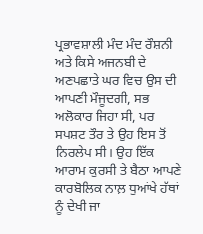ਪ੍ਰਭਾਵਸ਼ਾਲੀ ਮੰਦ ਮੰਦ ਰੌਸ਼ਨੀ ਅਤੇ ਕਿਸੇ ਅਜਨਬੀ ਦੇ ਅਣਪਛਾਤੇ ਘਰ ਵਿਚ ਉਸ ਦੀ ਆਪਣੀ ਮੌਜੂਦਗੀ, ਸਭ ਅਲੋਕਾਰ ਜਿਹਾ ਸੀ, ਪਰ ਸਪਸ਼ਟ ਤੌਰ ਤੇ ਉਹ ਇਸ ਤੋਂ ਨਿਰਲੇਪ ਸੀ। ਉਹ ਇੱਕ ਆਰਾਮ ਕੁਰਸੀ ਤੇ ਬੈਠਾ ਆਪਣੇ ਕਾਰਬੋਲਿਕ ਨਾਲ਼ ਧੁਆਂਖੇ ਹੱਥਾਂ ਨੂੰ ਦੇਖੀ ਜਾ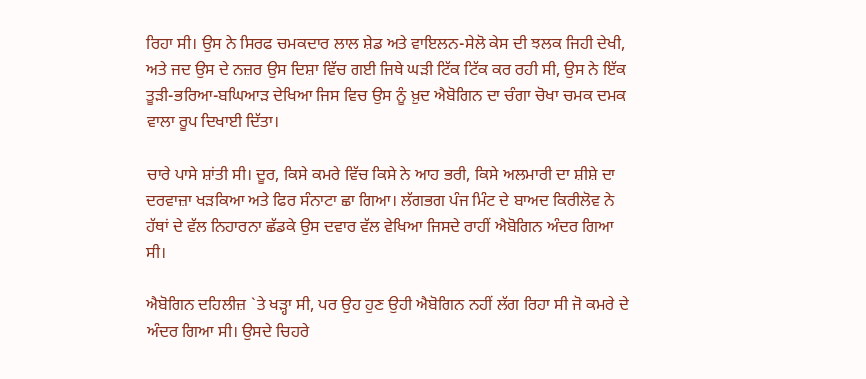ਰਿਹਾ ਸੀ। ਉਸ ਨੇ ਸਿਰਫ ਚਮਕਦਾਰ ਲਾਲ ਸ਼ੇਡ ਅਤੇ ਵਾਇਲਨ-ਸੇਲੋ ਕੇਸ ਦੀ ਝਲਕ ਜਿਹੀ ਦੇਖੀ, ਅਤੇ ਜਦ ਉਸ ਦੇ ਨਜ਼ਰ ਉਸ ਦਿਸ਼ਾ ਵਿੱਚ ਗਈ ਜਿਥੇ ਘੜੀ ਟਿੱਕ ਟਿੱਕ ਕਰ ਰਹੀ ਸੀ, ਉਸ ਨੇ ਇੱਕ ਤੂੜੀ-ਭਰਿਆ-ਬਘਿਆੜ ਦੇਖਿਆ ਜਿਸ ਵਿਚ ਉਸ ਨੂੰ ਖ਼ੁਦ ਐਬੋਗਿਨ ਦਾ ਚੰਗਾ ਚੋਖਾ ਚਮਕ ਦਮਕ ਵਾਲਾ ਰੂਪ ਦਿਖਾਈ ਦਿੱਤਾ।

ਚਾਰੇ ਪਾਸੇ ਸ਼ਾਂਤੀ ਸੀ। ਦੂਰ, ਕਿਸੇ ਕਮਰੇ ਵਿੱਚ ਕਿਸੇ ਨੇ ਆਹ ਭਰੀ, ਕਿਸੇ ਅਲਮਾਰੀ ਦਾ ਸ਼ੀਸ਼ੇ ਦਾ ਦਰਵਾਜ਼ਾ ਖੜਕਿਆ ਅਤੇ ਫਿਰ ਸੰਨਾਟਾ ਛਾ ਗਿਆ। ਲੱਗਭਗ ਪੰਜ ਮਿੰਟ ਦੇ ਬਾਅਦ ਕਿਰੀਲੋਵ ਨੇ ਹੱਥਾਂ ਦੇ ਵੱਲ ਨਿਹਾਰਨਾ ਛੱਡਕੇ ਉਸ ਦਵਾਰ ਵੱਲ ਵੇਖਿਆ ਜਿਸਦੇ ਰਾਹੀਂ ਐਬੋਗਿਨ ਅੰਦਰ ਗਿਆ ਸੀ।

ਐਬੋਗਿਨ ਦਹਿਲੀਜ਼ `ਤੇ ਖੜ੍ਹਾ ਸੀ, ਪਰ ਉਹ ਹੁਣ ਉਹੀ ਐਬੋਗਿਨ ਨਹੀਂ ਲੱਗ ਰਿਹਾ ਸੀ ਜੋ ਕਮਰੇ ਦੇ ਅੰਦਰ ਗਿਆ ਸੀ। ਉਸਦੇ ਚਿਹਰੇ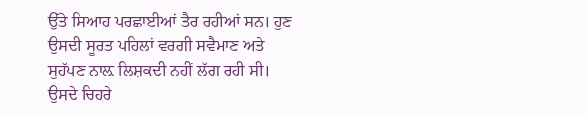ਉੱਤੇ ਸਿਆਹ ਪਰਛਾਈਆਂ ਤੈਰ ਰਹੀਆਂ ਸਨ। ਹੁਣ ਉਸਦੀ ਸੂਰਤ ਪਹਿਲਾਂ ਵਰਗੀ ਸਵੈਮਾਣ ਅਤੇ ਸੁਹੱਪਣ ਨਾਲ਼ ਲਿਸ਼ਕਦੀ ਨਹੀਂ ਲੱਗ ਰਹੀ ਸੀ। ਉਸਦੇ ਚਿਹਰੇ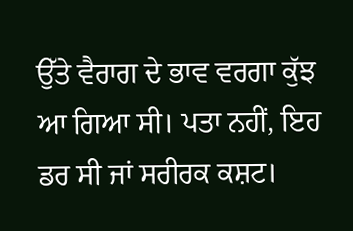ਉੱਤੇ ਵੈਰਾਗ ਦੇ ਭਾਵ ਵਰਗਾ ਕੁੱਝ ਆ ਗਿਆ ਸੀ। ਪਤਾ ਨਹੀਂ, ਇਹ ਡਰ ਸੀ ਜਾਂ ਸਰੀਰਕ ਕਸ਼ਟ।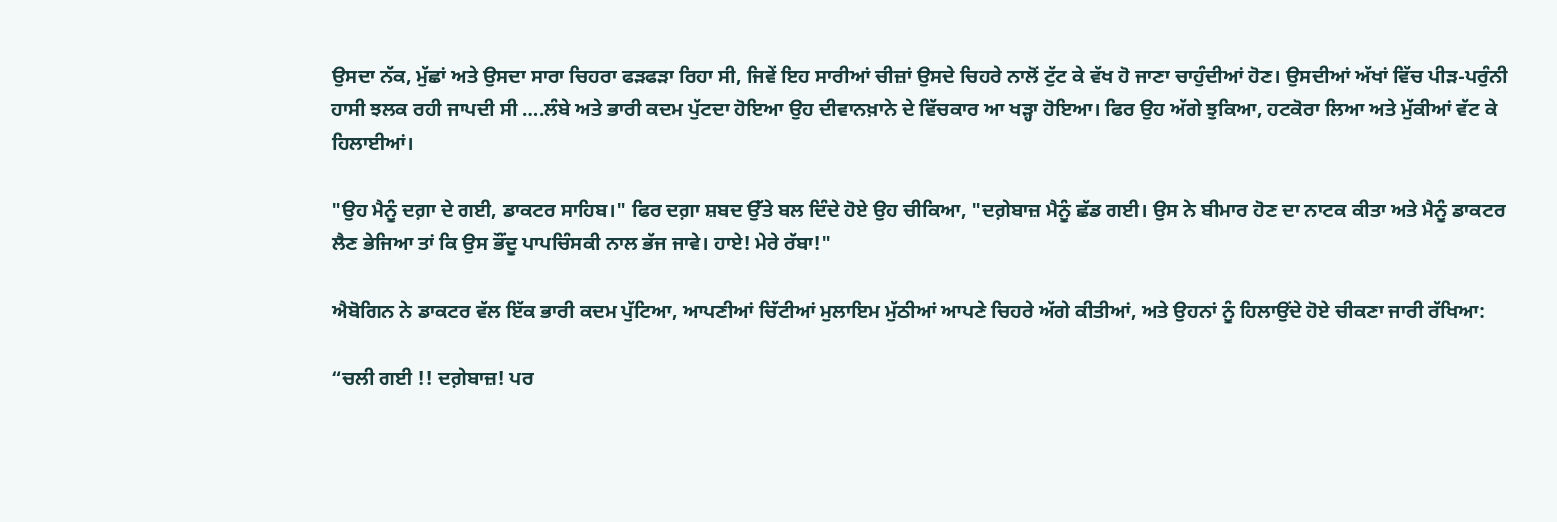ਉਸਦਾ ਨੱਕ, ਮੁੱਛਾਂ ਅਤੇ ਉਸਦਾ ਸਾਰਾ ਚਿਹਰਾ ਫੜਫੜਾ ਰਿਹਾ ਸੀ, ਜਿਵੇਂ ਇਹ ਸਾਰੀਆਂ ਚੀਜ਼ਾਂ ਉਸਦੇ ਚਿਹਰੇ ਨਾਲੋਂ ਟੁੱਟ ਕੇ ਵੱਖ ਹੋ ਜਾਣਾ ਚਾਹੁੰਦੀਆਂ ਹੋਣ। ਉਸਦੀਆਂ ਅੱਖਾਂ ਵਿੱਚ ਪੀੜ-ਪਰੁੰਨੀ ਹਾਸੀ ਝਲਕ ਰਹੀ ਜਾਪਦੀ ਸੀ ….ਲੰਬੇ ਅਤੇ ਭਾਰੀ ਕਦਮ ਪੁੱਟਦਾ ਹੋਇਆ ਉਹ ਦੀਵਾਨਖ਼ਾਨੇ ਦੇ ਵਿੱਚਕਾਰ ਆ ਖੜ੍ਹਾ ਹੋਇਆ। ਫਿਰ ਉਹ ਅੱਗੇ ਝੁਕਿਆ, ਹਟਕੋਰਾ ਲਿਆ ਅਤੇ ਮੁੱਕੀਆਂ ਵੱਟ ਕੇ ਹਿਲਾਈਆਂ।

"ਉਹ ਮੈਨੂੰ ਦਗ਼ਾ ਦੇ ਗਈ, ਡਾਕਟਰ ਸਾਹਿਬ।" ਫਿਰ ਦਗ਼ਾ ਸ਼ਬਦ ਉੱਤੇ ਬਲ ਦਿੰਦੇ ਹੋਏ ਉਹ ਚੀਕਿਆ, "ਦਗ਼ੇਬਾਜ਼ ਮੈਨੂੰ ਛੱਡ ਗਈ। ਉਸ ਨੇ ਬੀਮਾਰ ਹੋਣ ਦਾ ਨਾਟਕ ਕੀਤਾ ਅਤੇ ਮੈਨੂੰ ਡਾਕਟਰ ਲੈਣ ਭੇਜਿਆ ਤਾਂ ਕਿ ਉਸ ਭੌਂਦੂ ਪਾਪਚਿੰਸਕੀ ਨਾਲ ਭੱਜ ਜਾਵੇ। ਹਾਏ! ਮੇਰੇ ਰੱਬਾ!"

ਐਬੋਗਿਨ ਨੇ ਡਾਕਟਰ ਵੱਲ ਇੱਕ ਭਾਰੀ ਕਦਮ ਪੁੱਟਿਆ, ਆਪਣੀਆਂ ਚਿੱਟੀਆਂ ਮੁਲਾਇਮ ਮੁੱਠੀਆਂ ਆਪਣੇ ਚਿਹਰੇ ਅੱਗੇ ਕੀਤੀਆਂ, ਅਤੇ ਉਹਨਾਂ ਨੂੰ ਹਿਲਾਉਂਦੇ ਹੋਏ ਚੀਕਣਾ ਜਾਰੀ ਰੱਖਿਆ:

“ਚਲੀ ਗਈ !! ਦਗ਼ੇਬਾਜ਼! ਪਰ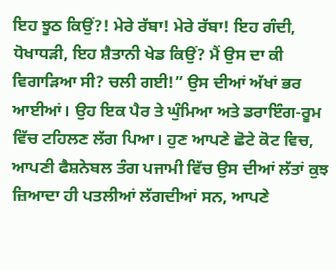ਇਹ ਝੂਠ ਕਿਉਂ?! ਮੇਰੇ ਰੱਬਾ! ਮੇਰੇ ਰੱਬਾ! ਇਹ ਗੰਦੀ, ਧੋਖਾਧੜੀ, ਇਹ ਸ਼ੈਤਾਨੀ ਖੇਡ ਕਿਉਂ? ਮੈਂ ਉਸ ਦਾ ਕੀ ਵਿਗਾੜਿਆ ਸੀ? ਚਲੀ ਗਈ!” ਉਸ ਦੀਆਂ ਅੱਖਾਂ ਭਰ ਆਈਆਂ। ਉਹ ਇਕ ਪੈਰ ਤੇ ਘੁੰਮਿਆ ਅਤੇ ਡਰਾਇੰਗ-ਰੂਮ ਵਿੱਚ ਟਹਿਲਣ ਲੱਗ ਪਿਆ। ਹੁਣ ਆਪਣੇ ਛੋਟੇ ਕੋਟ ਵਿਚ, ਆਪਣੀ ਫੈਸ਼ਨੇਬਲ ਤੰਗ ਪਜਾਮੀ ਵਿੱਚ ਉਸ ਦੀਆਂ ਲੱਤਾਂ ਕੁਝ ਜ਼ਿਆਦਾ ਹੀ ਪਤਲੀਆਂ ਲੱਗਦੀਆਂ ਸਨ, ਆਪਣੇ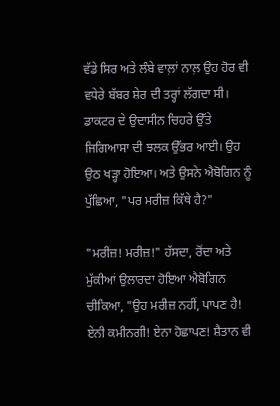ਵੱਡੇ ਸਿਰ ਅਤੇ ਲੰਬੇ ਵਾਲ਼ਾਂ ਨਾਲ਼ ਉਹ ਹੋਰ ਵੀ ਵਧੇਰੇ ਬੱਬਰ ਸ਼ੇਰ ਦੀ ਤਰ੍ਹਾਂ ਲੱਗਦਾ ਸੀ। ਡਾਕਟਰ ਦੇ ਉਦਾਸੀਨ ਚਿਹਰੇ ਉੱਤੇ ਜਿਗਿਆਸਾ ਦੀ ਝਲਕ ਉੱਭਰ ਆਈ। ਉਹ ਉਠ ਖੜ੍ਹਾ ਹੋਇਆ। ਅਤੇ ਉਸਨੇ ਐਬੋਗਿਨ ਨੂੰ ਪੁੱਛਿਆ, "ਪਰ ਮਰੀਜ਼ ਕਿੱਥੇ ਹੈ?"

"ਮਰੀਜ਼! ਮਰੀਜ਼!" ਹੱਸਦਾ, ਰੋਂਦਾ ਅਤੇ ਮੁੱਕੀਆਂ ਉਲਾਰਦਾ ਹੋਇਆ ਐਬੋਗਿਨ ਚੀਕਿਆ, "ਉਹ ਮਰੀਜ਼ ਨਹੀਂ, ਪਾਪਣ ਹੈ! ਏਨੀ ਕਮੀਨਗੀ! ਏਨਾ ਹੋਛਾਪਣ! ਸ਼ੈਤਾਨ ਵੀ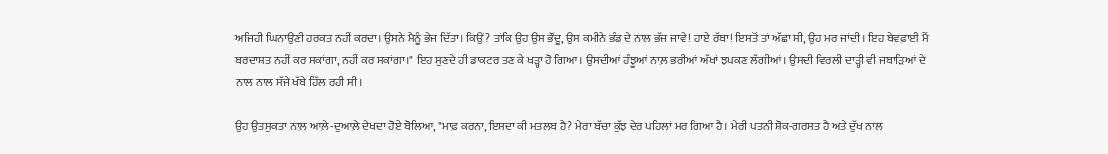ਅਜਿਹੀ ਘਿਨਾਉਣੀ ਹਰਕਤ ਨਹੀਂ ਕਰਦਾ। ਉਸਨੇ ਮੈਨੂੰ ਭੇਜ ਦਿੱਤਾ। ਕਿਉਂ? ਤਾਂਕਿ ਉਹ ਉਸ ਭੌਂਦੂ, ਉਸ ਕਮੀਨੇ ਭੰਡ ਦੇ ਨਾਲ ਭੱਜ ਜਾਵੇ! ਹਾਏ ਰੱਬਾ! ਇਸਤੋਂ ਤਾਂ ਅੱਛਾ ਸੀ, ਉਹ ਮਰ ਜਾਂਦੀ। ਇਹ ਬੇਵਫ਼ਾਈ ਮੈਂ ਬਰਦਾਸ਼ਤ ਨਹੀਂ ਕਰ ਸਕਾਂਗਾ, ਨਹੀਂ ਕਰ ਸਕਾਂਗਾ।" ਇਹ ਸੁਣਦੇ ਹੀ ਡਾਕਟਰ ਤਣ ਕੇ ਖੜ੍ਹਾ ਹੋ ਗਿਆ। ਉਸਦੀਆਂ ਹੰਝੂਆਂ ਨਾਲ਼ ਭਰੀਆਂ ਅੱਖਾਂ ਝਪਕਣ ਲੱਗੀਆਂ। ਉਸਦੀ ਵਿਰਲੀ ਦਾੜ੍ਹੀ ਵੀ ਜਬਾੜਿਆਂ ਦੇ ਨਾਲ ਨਾਲ ਸੱਜੇ ਖੱਬੇ ਹਿੱਲ ਰਹੀ ਸੀ।

ਉਹ ਉਤਸੁਕਤਾ ਨਾਲ਼ ਆਲ਼ੇ-ਦੁਆਲ਼ੇ ਦੇਖਦਾ ਹੋਏ ਬੋਲਿਆ, "ਮਾਫ਼ ਕਰਨਾ, ਇਸਦਾ ਕੀ ਮਤਲਬ ਹੈ? ਮੇਰਾ ਬੱਚਾ ਕੁੱਝ ਦੇਰ ਪਹਿਲਾਂ ਮਰ ਗਿਆ ਹੈ। ਮੇਰੀ ਪਤਨੀ ਸ਼ੋਕ-ਗਰਸਤ ਹੈ ਅਤੇ ਦੁੱਖ ਨਾਲ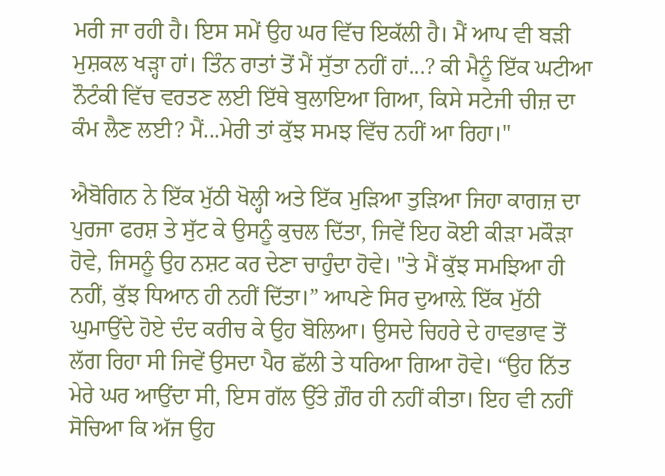ਮਰੀ ਜਾ ਰਹੀ ਹੈ। ਇਸ ਸਮੇਂ ਉਹ ਘਰ ਵਿੱਚ ਇਕੱਲੀ ਹੈ। ਮੈਂ ਆਪ ਵੀ ਬੜੀ ਮੁਸ਼ਕਲ ਖੜ੍ਹਾ ਹਾਂ। ਤਿੰਨ ਰਾਤਾਂ ਤੋਂ ਮੈਂ ਸੁੱਤਾ ਨਹੀਂ ਹਾਂ...? ਕੀ ਮੈਨੂੰ ਇੱਕ ਘਟੀਆ ਨੌਟੰਕੀ ਵਿੱਚ ਵਰਤਣ ਲਈ ਇੱਥੇ ਬੁਲਾਇਆ ਗਿਆ, ਕਿਸੇ ਸਟੇਜੀ ਚੀਜ਼ ਦਾ ਕੰਮ ਲੈਣ ਲਈ? ਮੈਂ...ਮੇਰੀ ਤਾਂ ਕੁੱਝ ਸਮਝ ਵਿੱਚ ਨਹੀਂ ਆ ਰਿਹਾ।"

ਐਬੋਗਿਨ ਨੇ ਇੱਕ ਮੁੱਠੀ ਖੋਲ੍ਹੀ ਅਤੇ ਇੱਕ ਮੁੜਿਆ ਤੁੜਿਆ ਜਿਹਾ ਕਾਗਜ਼ ਦਾ ਪੁਰਜਾ ਫਰਸ਼ ਤੇ ਸੁੱਟ ਕੇ ਉਸਨੂੰ ਕੁਚਲ ਦਿੱਤਾ, ਜਿਵੇਂ ਇਹ ਕੋਈ ਕੀੜਾ ਮਕੌੜਾ ਹੋਵੇ, ਜਿਸਨੂੰ ਉਹ ਨਸ਼ਟ ਕਰ ਦੇਣਾ ਚਾਹੁੰਦਾ ਹੋਵੇ। "ਤੇ ਮੈਂ ਕੁੱਝ ਸਮਝਿਆ ਹੀ ਨਹੀਂ, ਕੁੱਝ ਧਿਆਨ ਹੀ ਨਹੀਂ ਦਿੱਤਾ।” ਆਪਣੇ ਸਿਰ ਦੁਆਲ਼ੇ ਇੱਕ ਮੁੱਠੀ ਘੁਮਾਉਂਦੇ ਹੋਏ ਦੰਦ ਕਰੀਚ ਕੇ ਉਹ ਬੋਲਿਆ। ਉਸਦੇ ਚਿਹਰੇ ਦੇ ਹਾਵਭਾਵ ਤੋਂ ਲੱਗ ਰਿਹਾ ਸੀ ਜਿਵੇਂ ਉਸਦਾ ਪੈਰ ਛੱਲੀ ਤੇ ਧਰਿਆ ਗਿਆ ਹੋਵੇ। “ਉਹ ਨਿੱਤ ਮੇਰੇ ਘਰ ਆਉਂਦਾ ਸੀ, ਇਸ ਗੱਲ ਉੱਤੇ ਗ਼ੌਰ ਹੀ ਨਹੀਂ ਕੀਤਾ। ਇਹ ਵੀ ਨਹੀਂ ਸੋਚਿਆ ਕਿ ਅੱਜ ਉਹ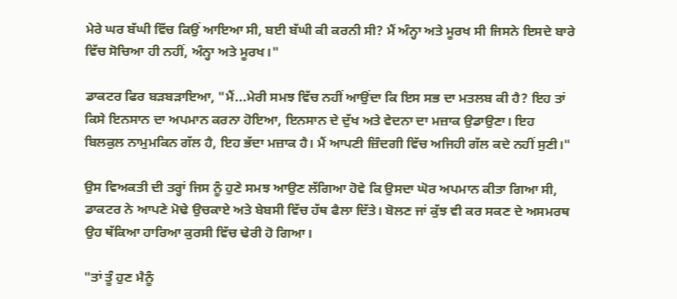ਮੇਰੇ ਘਰ ਬੱਘੀ ਵਿੱਚ ਕਿਉਂ ਆਇਆ ਸੀ, ਬਈ ਬੱਘੀ ਕੀ ਕਰਨੀ ਸੀ? ਮੈਂ ਅੰਨ੍ਹਾ ਅਤੇ ਮੂਰਖ ਸੀ ਜਿਸਨੇ ਇਸਦੇ ਬਾਰੇ ਵਿੱਚ ਸੋਚਿਆ ਹੀ ਨਹੀਂ, ਅੰਨ੍ਹਾ ਅਤੇ ਮੂਰਖ।"

ਡਾਕਟਰ ਫਿਰ ਬੜਬੜਾਇਆ, "ਮੈਂ...ਮੇਰੀ ਸਮਝ ਵਿੱਚ ਨਹੀਂ ਆਉਂਦਾ ਕਿ ਇਸ ਸਭ ਦਾ ਮਤਲਬ ਕੀ ਹੈ? ਇਹ ਤਾਂ ਕਿਸੇ ਇਨਸਾਨ ਦਾ ਅਪਮਾਨ ਕਰਨਾ ਹੋਇਆ, ਇਨਸਾਨ ਦੇ ਦੁੱਖ ਅਤੇ ਵੇਦਨਾ ਦਾ ਮਜ਼ਾਕ ਉਡਾਉਣਾ। ਇਹ ਬਿਲਕੁਲ ਨਾਮੁਮਕਿਨ ਗੱਲ ਹੈ, ਇਹ ਭੱਦਾ ਮਜ਼ਾਕ ਹੈ। ਮੈਂ ਆਪਣੀ ਜ਼ਿੰਦਗੀ ਵਿੱਚ ਅਜਿਹੀ ਗੱਲ ਕਦੇ ਨਹੀਂ ਸੁਣੀ।"

ਉਸ ਵਿਅਕਤੀ ਦੀ ਤਰ੍ਹਾਂ ਜਿਸ ਨੂੰ ਹੁਣੇ ਸਮਝ ਆਉਣ ਲੱਗਿਆ ਹੋਵੇ ਕਿ ਉਸਦਾ ਘੋਰ ਅਪਮਾਨ ਕੀਤਾ ਗਿਆ ਸੀ, ਡਾਕਟਰ ਨੇ ਆਪਣੇ ਮੋਢੇ ਉਚਕਾਏ ਅਤੇ ਬੇਬਸੀ ਵਿੱਚ ਹੱਥ ਫੈਲਾ ਦਿੱਤੇ। ਬੋਲਣ ਜਾਂ ਕੁੱਝ ਵੀ ਕਰ ਸਕਣ ਦੇ ਅਸਮਰਥ ਉਹ ਥੱਕਿਆ ਹਾਰਿਆ ਕੁਰਸੀ ਵਿੱਚ ਢੇਰੀ ਹੋ ਗਿਆ।

"ਤਾਂ ਤੂੰ ਹੁਣ ਮੈਨੂੰ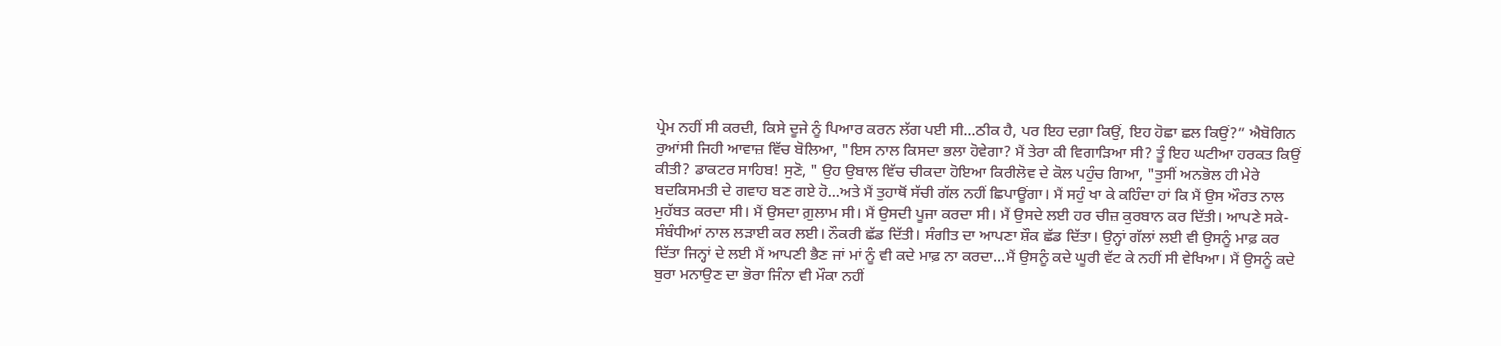ਪ੍ਰੇਮ ਨਹੀਂ ਸੀ ਕਰਦੀ, ਕਿਸੇ ਦੂਜੇ ਨੂੰ ਪਿਆਰ ਕਰਨ ਲੱਗ ਪਈ ਸੀ...ਠੀਕ ਹੈ, ਪਰ ਇਹ ਦਗ਼ਾ ਕਿਉਂ, ਇਹ ਹੋਛਾ ਛਲ ਕਿਉਂ?” ਐਬੋਗਿਨ ਰੁਆਂਸੀ ਜਿਹੀ ਆਵਾਜ਼ ਵਿੱਚ ਬੋਲਿਆ, "ਇਸ ਨਾਲ ਕਿਸਦਾ ਭਲਾ ਹੋਵੇਗਾ? ਮੈਂ ਤੇਰਾ ਕੀ ਵਿਗਾੜਿਆ ਸੀ? ਤੂੰ ਇਹ ਘਟੀਆ ਹਰਕਤ ਕਿਉਂ ਕੀਤੀ? ਡਾਕਟਰ ਸਾਹਿਬ! ਸੁਣੋ, " ਉਹ ਉਬਾਲ ਵਿੱਚ ਚੀਕਦਾ ਹੋਇਆ ਕਿਰੀਲੋਵ ਦੇ ਕੋਲ ਪਹੁੰਚ ਗਿਆ, "ਤੁਸੀਂ ਅਨਭੋਲ ਹੀ ਮੇਰੇ ਬਦਕਿਸਮਤੀ ਦੇ ਗਵਾਹ ਬਣ ਗਏ ਹੋ...ਅਤੇ ਮੈਂ ਤੁਹਾਥੋਂ ਸੱਚੀ ਗੱਲ ਨਹੀਂ ਛਿਪਾਊਂਗਾ। ਮੈਂ ਸਹੁੰ ਖਾ ਕੇ ਕਹਿੰਦਾ ਹਾਂ ਕਿ ਮੈਂ ਉਸ ਔਰਤ ਨਾਲ ਮੁਹੱਬਤ ਕਰਦਾ ਸੀ। ਮੈਂ ਉਸਦਾ ਗ਼ੁਲਾਮ ਸੀ। ਮੈਂ ਉਸਦੀ ਪੂਜਾ ਕਰਦਾ ਸੀ। ਮੈਂ ਉਸਦੇ ਲਈ ਹਰ ਚੀਜ਼ ਕੁਰਬਾਨ ਕਰ ਦਿੱਤੀ। ਆਪਣੇ ਸਕੇ-ਸੰਬੰਧੀਆਂ ਨਾਲ ਲੜਾਈ ਕਰ ਲਈ। ਨੌਕਰੀ ਛੱਡ ਦਿੱਤੀ। ਸੰਗੀਤ ਦਾ ਆਪਣਾ ਸ਼ੌਕ ਛੱਡ ਦਿੱਤਾ। ਉਨ੍ਹਾਂ ਗੱਲਾਂ ਲਈ ਵੀ ਉਸਨੂੰ ਮਾਫ਼ ਕਰ ਦਿੱਤਾ ਜਿਨ੍ਹਾਂ ਦੇ ਲਈ ਮੈਂ ਆਪਣੀ ਭੈਣ ਜਾਂ ਮਾਂ ਨੂੰ ਵੀ ਕਦੇ ਮਾਫ਼ ਨਾ ਕਰਦਾ...ਮੈਂ ਉਸਨੂੰ ਕਦੇ ਘੂਰੀ ਵੱਟ ਕੇ ਨਹੀਂ ਸੀ ਵੇਖਿਆ। ਮੈਂ ਉਸਨੂੰ ਕਦੇ ਬੁਰਾ ਮਨਾਉਣ ਦਾ ਭੋਰਾ ਜਿੰਨਾ ਵੀ ਮੌਕਾ ਨਹੀਂ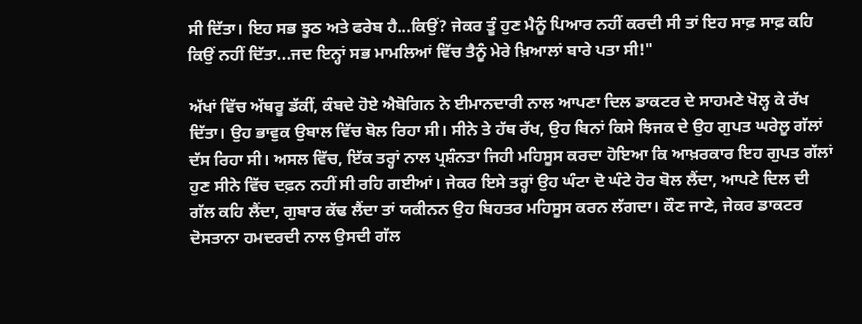ਸੀ ਦਿੱਤਾ। ਇਹ ਸਭ ਝੂਠ ਅਤੇ ਫਰੇਬ ਹੈ...ਕਿਉਂ? ਜੇਕਰ ਤੂੰ ਹੁਣ ਮੈਨੂੰ ਪਿਆਰ ਨਹੀਂ ਕਰਦੀ ਸੀ ਤਾਂ ਇਹ ਸਾਫ਼ ਸਾਫ਼ ਕਹਿ ਕਿਉਂ ਨਹੀਂ ਦਿੱਤਾ...ਜਦ ਇਨ੍ਹਾਂ ਸਭ ਮਾਮਲਿਆਂ ਵਿੱਚ ਤੈਨੂੰ ਮੇਰੇ ਖ਼ਿਆਲਾਂ ਬਾਰੇ ਪਤਾ ਸੀ!"

ਅੱਖਾਂ ਵਿੱਚ ਅੱਥਰੂ ਡੱਕੀਂ, ਕੰਬਦੇ ਹੋਏ ਐਬੋਗਿਨ ਨੇ ਈਮਾਨਦਾਰੀ ਨਾਲ ਆਪਣਾ ਦਿਲ ਡਾਕਟਰ ਦੇ ਸਾਹਮਣੇ ਖੋਲ੍ਹ ਕੇ ਰੱਖ ਦਿੱਤਾ। ਉਹ ਭਾਵੁਕ ਉਬਾਲ ਵਿੱਚ ਬੋਲ ਰਿਹਾ ਸੀ। ਸੀਨੇ ਤੇ ਹੱਥ ਰੱਖ, ਉਹ ਬਿਨਾਂ ਕਿਸੇ ਝਿਜਕ ਦੇ ਉਹ ਗੁਪਤ ਘਰੇਲੂ ਗੱਲਾਂ ਦੱਸ ਰਿਹਾ ਸੀ। ਅਸਲ ਵਿੱਚ, ਇੱਕ ਤਰ੍ਹਾਂ ਨਾਲ ਪ੍ਰਸ਼ੰਨਤਾ ਜਿਹੀ ਮਹਿਸੂਸ ਕਰਦਾ ਹੋਇਆ ਕਿ ਆਖ਼ਰਕਾਰ ਇਹ ਗੁਪਤ ਗੱਲਾਂ ਹੁਣ ਸੀਨੇ ਵਿੱਚ ਦਫ਼ਨ ਨਹੀਂ ਸੀ ਰਹਿ ਗਈਆਂ। ਜੇਕਰ ਇਸੇ ਤਰ੍ਹਾਂ ਉਹ ਘੰਟਾ ਦੋ ਘੰਟੇ ਹੋਰ ਬੋਲ ਲੈਂਦਾ, ਆਪਣੇ ਦਿਲ ਦੀ ਗੱਲ ਕਹਿ ਲੈਂਦਾ, ਗੁਬਾਰ ਕੱਢ ਲੈਂਦਾ ਤਾਂ ਯਕੀਨਨ ਉਹ ਬਿਹਤਰ ਮਹਿਸੂਸ ਕਰਨ ਲੱਗਦਾ। ਕੌਣ ਜਾਣੇ, ਜੇਕਰ ਡਾਕਟਰ ਦੋਸਤਾਨਾ ਹਮਦਰਦੀ ਨਾਲ ਉਸਦੀ ਗੱਲ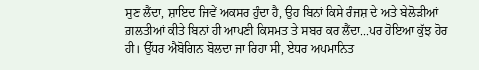ਸੁਣ ਲੈਂਦਾ, ਸ਼ਾਇਦ ਜਿਵੇਂ ਅਕਸਰ ਹੁੰਦਾ ਹੈ, ਉਹ ਬਿਨਾਂ ਕਿਸੇ ਰੰਜਸ਼ ਦੇ ਅਤੇ ਬੇਲੋੜੀਆਂ ਗ਼ਲਤੀਆਂ ਕੀਤੇ ਬਿਨਾਂ ਹੀ ਆਪਣੀ ਕਿਸਮਤ ਤੇ ਸਬਰ ਕਰ ਲੈਂਦਾ...ਪਰ ਹੋਇਆ ਕੁੱਝ ਹੋਰ ਹੀ। ਉੱਧਰ ਐਬੋਗਿਨ ਬੋਲਦਾ ਜਾ ਰਿਹਾ ਸੀ, ਏਧਰ ਅਪਮਾਨਿਤ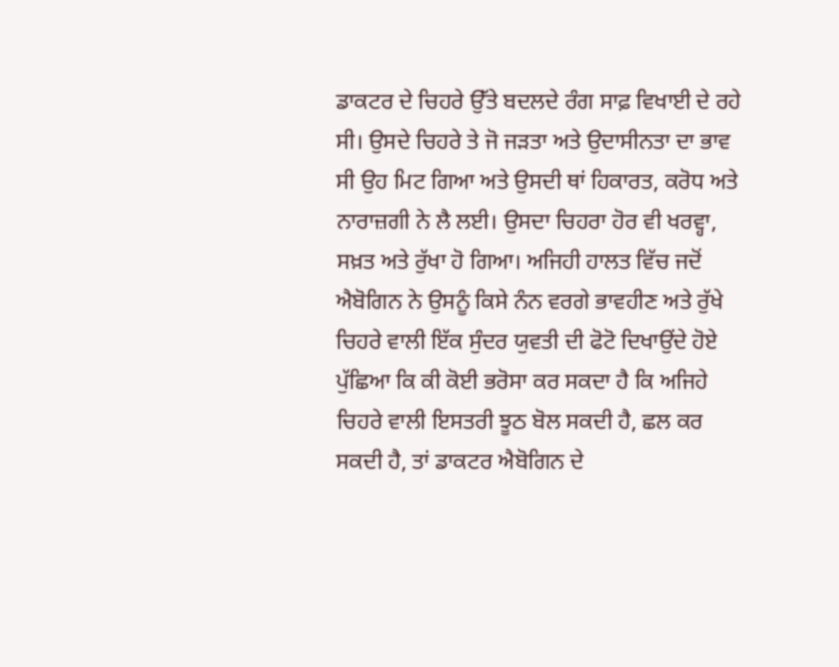ਡਾਕਟਰ ਦੇ ਚਿਹਰੇ ਉੱਤੇ ਬਦਲਦੇ ਰੰਗ ਸਾਫ਼ ਵਿਖਾਈ ਦੇ ਰਹੇ ਸੀ। ਉਸਦੇ ਚਿਹਰੇ ਤੇ ਜੋ ਜੜਤਾ ਅਤੇ ਉਦਾਸੀਨਤਾ ਦਾ ਭਾਵ ਸੀ ਉਹ ਮਿਟ ਗਿਆ ਅਤੇ ਉਸਦੀ ਥਾਂ ਹਿਕਾਰਤ, ਕਰੋਧ ਅਤੇ ਨਾਰਾਜ਼ਗੀ ਨੇ ਲੈ ਲਈ। ਉਸਦਾ ਚਿਹਰਾ ਹੋਰ ਵੀ ਖਰਵ੍ਹਾ, ਸਖ਼ਤ ਅਤੇ ਰੁੱਖਾ ਹੋ ਗਿਆ। ਅਜਿਹੀ ਹਾਲਤ ਵਿੱਚ ਜਦੋਂ ਐਬੋਗਿਨ ਨੇ ਉਸਨੂੰ ਕਿਸੇ ਨੰਨ ਵਰਗੇ ਭਾਵਹੀਣ ਅਤੇ ਰੁੱਖੇ ਚਿਹਰੇ ਵਾਲੀ ਇੱਕ ਸੁੰਦਰ ਯੁਵਤੀ ਦੀ ਫੋਟੋ ਦਿਖਾਉਂਦੇ ਹੋਏ ਪੁੱਛਿਆ ਕਿ ਕੀ ਕੋਈ ਭਰੋਸਾ ਕਰ ਸਕਦਾ ਹੈ ਕਿ ਅਜਿਹੇ ਚਿਹਰੇ ਵਾਲੀ ਇਸਤਰੀ ਝੂਠ ਬੋਲ ਸਕਦੀ ਹੈ, ਛਲ ਕਰ ਸਕਦੀ ਹੈ, ਤਾਂ ਡਾਕਟਰ ਐਬੋਗਿਨ ਦੇ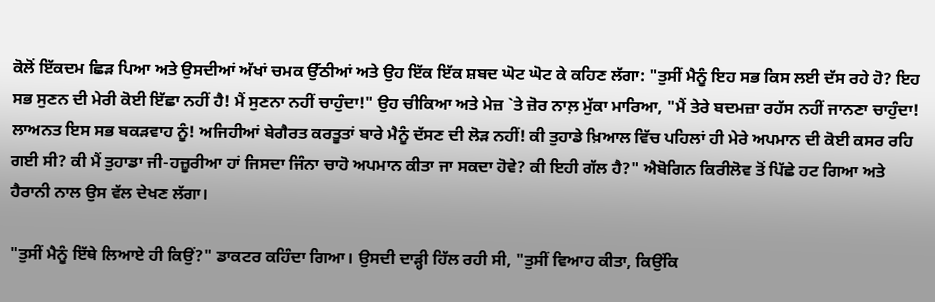ਕੋਲੋਂ ਇੱਕਦਮ ਛਿੜ ਪਿਆ ਅਤੇ ਉਸਦੀਆਂ ਅੱਖਾਂ ਚਮਕ ਉੱਠੀਆਂ ਅਤੇ ਉਹ ਇੱਕ ਇੱਕ ਸ਼ਬਦ ਘੋਟ ਘੋਟ ਕੇ ਕਹਿਣ ਲੱਗਾ: "ਤੁਸੀਂ ਮੈਨੂੰ ਇਹ ਸਭ ਕਿਸ ਲਈ ਦੱਸ ਰਹੇ ਹੋ? ਇਹ ਸਭ ਸੁਣਨ ਦੀ ਮੇਰੀ ਕੋਈ ਇੱਛਾ ਨਹੀਂ ਹੈ! ਮੈਂ ਸੁਣਨਾ ਨਹੀਂ ਚਾਹੁੰਦਾ!" ਉਹ ਚੀਕਿਆ ਅਤੇ ਮੇਜ਼ `ਤੇ ਜ਼ੋਰ ਨਾਲ਼ ਮੁੱਕਾ ਮਾਰਿਆ, "ਮੈਂ ਤੇਰੇ ਬਦਮਜ਼ਾ ਰਹੱਸ ਨਹੀਂ ਜਾਨਣਾ ਚਾਹੁੰਦਾ! ਲਾਅਨਤ ਇਸ ਸਭ ਬਕੜਵਾਹ ਨੂੰ! ਅਜਿਹੀਆਂ ਬੇਗੈਰਤ ਕਰਤੂਤਾਂ ਬਾਰੇ ਮੈਨੂੰ ਦੱਸਣ ਦੀ ਲੋੜ ਨਹੀਂ! ਕੀ ਤੁਹਾਡੇ ਖ਼ਿਆਲ ਵਿੱਚ ਪਹਿਲਾਂ ਹੀ ਮੇਰੇ ਅਪਮਾਨ ਦੀ ਕੋਈ ਕਸਰ ਰਹਿ ਗਈ ਸੀ? ਕੀ ਮੈਂ ਤੁਹਾਡਾ ਜੀ-ਹਜ਼ੂਰੀਆ ਹਾਂ ਜਿਸਦਾ ਜਿੰਨਾ ਚਾਹੋ ਅਪਮਾਨ ਕੀਤਾ ਜਾ ਸਕਦਾ ਹੋਵੇ? ਕੀ ਇਹੀ ਗੱਲ ਹੈ?" ਐਬੋਗਿਨ ਕਿਰੀਲੋਵ ਤੋਂ ਪਿੱਛੇ ਹਟ ਗਿਆ ਅਤੇ ਹੈਰਾਨੀ ਨਾਲ ਉਸ ਵੱਲ ਦੇਖਣ ਲੱਗਾ।

"ਤੁਸੀਂ ਮੈਨੂੰ ਇੱਥੇ ਲਿਆਏ ਹੀ ਕਿਉਂ?" ਡਾਕਟਰ ਕਹਿੰਦਾ ਗਿਆ। ਉਸਦੀ ਦਾੜ੍ਹੀ ਹਿੱਲ ਰਹੀ ਸੀ, "ਤੁਸੀਂ ਵਿਆਹ ਕੀਤਾ, ਕਿਉਂਕਿ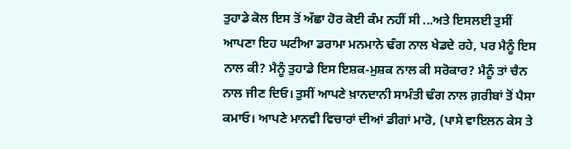ਤੁਹਾਡੇ ਕੋਲ ਇਸ ਤੋਂ ਅੱਛਾ ਹੋਰ ਕੋਈ ਕੰਮ ਨਹੀਂ ਸੀ ...ਅਤੇ ਇਸਲਈ ਤੁਸੀਂ ਆਪਣਾ ਇਹ ਘਟੀਆ ਡਰਾਮਾ ਮਨਮਾਨੇ ਢੰਗ ਨਾਲ ਖੇਡਦੇ ਰਹੇ, ਪਰ ਮੈਨੂੰ ਇਸ ਨਾਲ ਕੀ? ਮੈਨੂੰ ਤੁਹਾਡੇ ਇਸ ਇਸ਼ਕ-ਮੁਸ਼ਕ ਨਾਲ ਕੀ ਸਰੋਕਾਰ? ਮੈਨੂੰ ਤਾਂ ਚੈਨ ਨਾਲ ਜੀਣ ਦਿਓ। ਤੁਸੀਂ ਆਪਣੇ ਖ਼ਾਨਦਾਨੀ ਸਾਮੰਤੀ ਢੰਗ ਨਾਲ ਗ਼ਰੀਬਾਂ ਤੋਂ ਪੈਸਾ ਕਮਾਓ। ਆਪਣੇ ਮਾਨਵੀ ਵਿਚਾਰਾਂ ਦੀਆਂ ਡੀਗਾਂ ਮਾਰੋ, (ਪਾਸੇ ਵਾਇਲਨ ਕੇਸ ਤੇ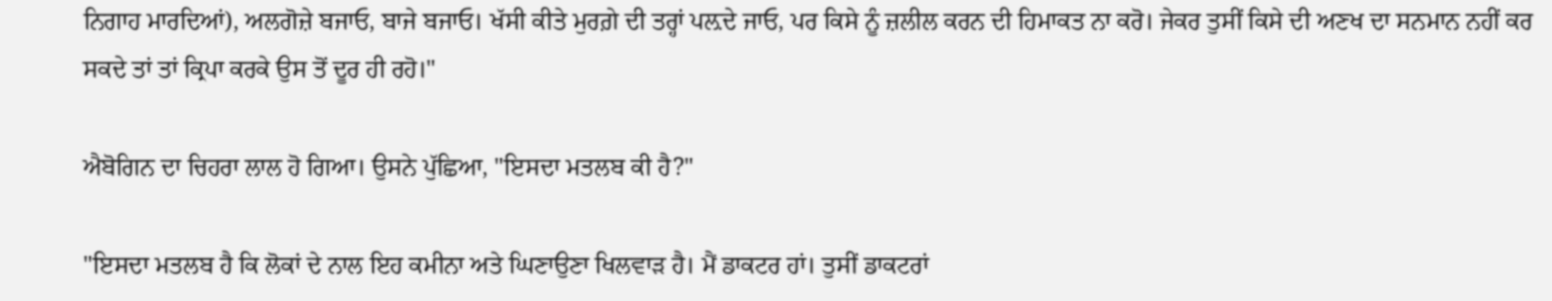ਨਿਗਾਹ ਮਾਰਦਿਆਂ), ਅਲਗੋਜ਼ੇ ਬਜਾਓ, ਬਾਜੇ ਬਜਾਓ। ਖੱਸੀ ਕੀਤੇ ਮੁਰਗ਼ੇ ਦੀ ਤਰ੍ਹਾਂ ਪਲ਼ਦੇ ਜਾਓ, ਪਰ ਕਿਸੇ ਨੂੰ ਜ਼ਲੀਲ ਕਰਨ ਦੀ ਹਿਮਾਕਤ ਨਾ ਕਰੋ। ਜੇਕਰ ਤੁਸੀਂ ਕਿਸੇ ਦੀ ਅਣਖ ਦਾ ਸਨਮਾਨ ਨਹੀਂ ਕਰ ਸਕਦੇ ਤਾਂ ਤਾਂ ਕ੍ਰਿਪਾ ਕਰਕੇ ਉਸ ਤੋਂ ਦੂਰ ਹੀ ਰਹੋ।"

ਐਬੋਗਿਨ ਦਾ ਚਿਹਰਾ ਲਾਲ ਹੋ ਗਿਆ। ਉਸਨੇ ਪੁੱਛਿਆ, "ਇਸਦਾ ਮਤਲਬ ਕੀ ਹੈ?"

"ਇਸਦਾ ਮਤਲਬ ਹੈ ਕਿ ਲੋਕਾਂ ਦੇ ਨਾਲ ਇਹ ਕਮੀਨਾ ਅਤੇ ਘਿਣਾਉਣਾ ਖਿਲਵਾੜ ਹੈ। ਮੈਂ ਡਾਕਟਰ ਹਾਂ। ਤੁਸੀਂ ਡਾਕਟਰਾਂ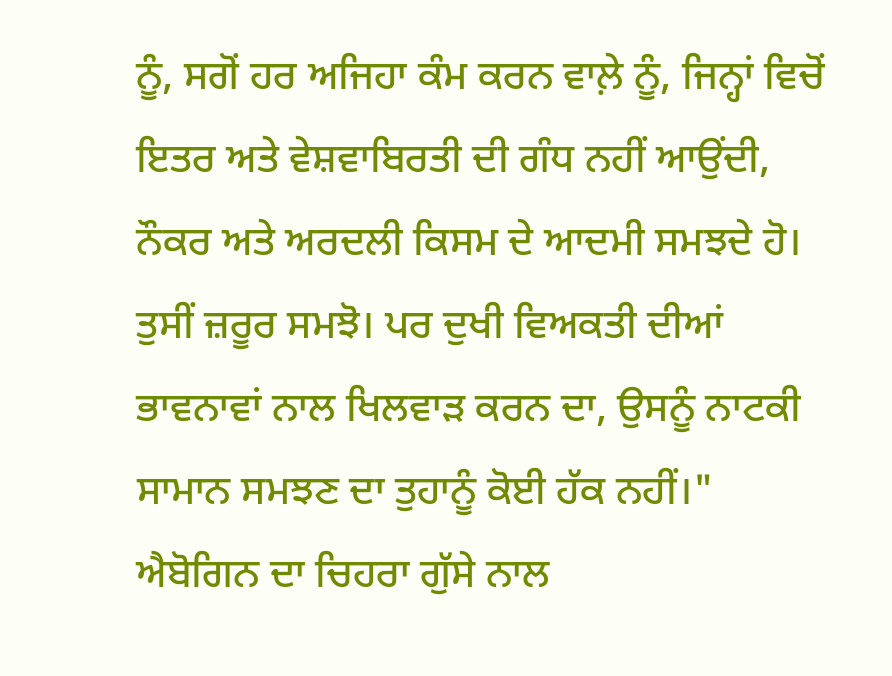ਨੂੰ, ਸਗੋਂ ਹਰ ਅਜਿਹਾ ਕੰਮ ਕਰਨ ਵਾਲ਼ੇ ਨੂੰ, ਜਿਨ੍ਹਾਂ ਵਿਚੋਂ ਇਤਰ ਅਤੇ ਵੇਸ਼ਵਾਬਿਰਤੀ ਦੀ ਗੰਧ ਨਹੀਂ ਆਉਂਦੀ, ਨੌਕਰ ਅਤੇ ਅਰਦਲੀ ਕਿਸਮ ਦੇ ਆਦਮੀ ਸਮਝਦੇ ਹੋ। ਤੁਸੀਂ ਜ਼ਰੂਰ ਸਮਝੋ। ਪਰ ਦੁਖੀ ਵਿਅਕਤੀ ਦੀਆਂ ਭਾਵਨਾਵਾਂ ਨਾਲ ਖਿਲਵਾੜ ਕਰਨ ਦਾ, ਉਸਨੂੰ ਨਾਟਕੀ ਸਾਮਾਨ ਸਮਝਣ ਦਾ ਤੁਹਾਨੂੰ ਕੋਈ ਹੱਕ ਨਹੀਂ।" ਐਬੋਗਿਨ ਦਾ ਚਿਹਰਾ ਗੁੱਸੇ ਨਾਲ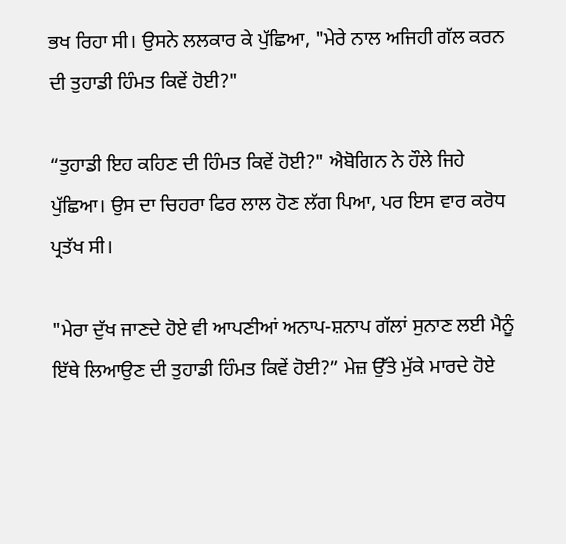ਭਖ ਰਿਹਾ ਸੀ। ਉਸਨੇ ਲਲਕਾਰ ਕੇ ਪੁੱਛਿਆ, "ਮੇਰੇ ਨਾਲ ਅਜਿਹੀ ਗੱਲ ਕਰਨ ਦੀ ਤੁਹਾਡੀ ਹਿੰਮਤ ਕਿਵੇਂ ਹੋਈ?"

“ਤੁਹਾਡੀ ਇਹ ਕਹਿਣ ਦੀ ਹਿੰਮਤ ਕਿਵੇਂ ਹੋਈ?" ਐਬੋਗਿਨ ਨੇ ਹੌਲੇ ਜਿਹੇ ਪੁੱਛਿਆ। ਉਸ ਦਾ ਚਿਹਰਾ ਫਿਰ ਲਾਲ ਹੋਣ ਲੱਗ ਪਿਆ, ਪਰ ਇਸ ਵਾਰ ਕਰੋਧ ਪ੍ਰਤੱਖ ਸੀ।

"ਮੇਰਾ ਦੁੱਖ ਜਾਣਦੇ ਹੋਏ ਵੀ ਆਪਣੀਆਂ ਅਨਾਪ-ਸ਼ਨਾਪ ਗੱਲਾਂ ਸੁਨਾਣ ਲਈ ਮੈਨੂੰ ਇੱਥੇ ਲਿਆਉਣ ਦੀ ਤੁਹਾਡੀ ਹਿੰਮਤ ਕਿਵੇਂ ਹੋਈ?” ਮੇਜ਼ ਉੱਤੇ ਮੁੱਕੇ ਮਾਰਦੇ ਹੋਏ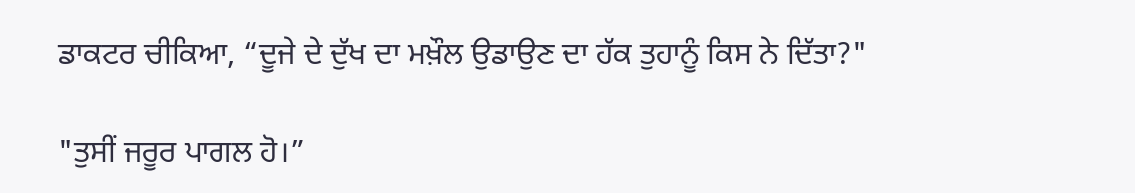ਡਾਕਟਰ ਚੀਕਿਆ, “ਦੂਜੇ ਦੇ ਦੁੱਖ ਦਾ ਮਖ਼ੌਲ ਉਡਾਉਣ ਦਾ ਹੱਕ ਤੁਹਾਨੂੰ ਕਿਸ ਨੇ ਦਿੱਤਾ?"

"ਤੁਸੀਂ ਜਰੂਰ ਪਾਗਲ ਹੋ।”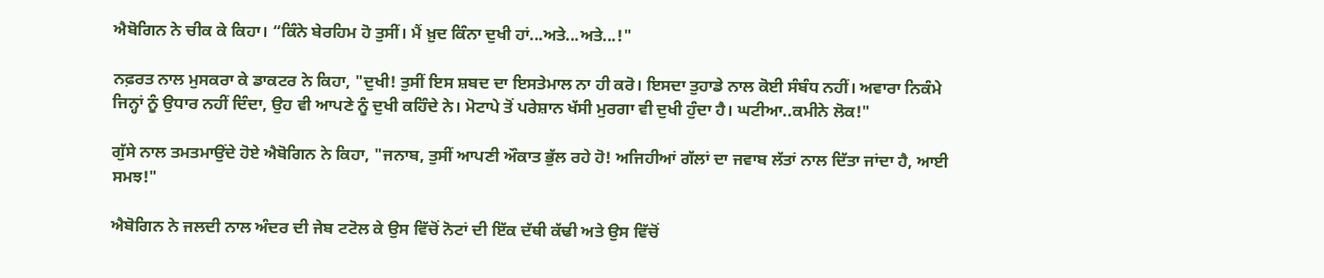ਐਬੋਗਿਨ ਨੇ ਚੀਕ ਕੇ ਕਿਹਾ। “ਕਿੰਨੇ ਬੇਰਹਿਮ ਹੋ ਤੁਸੀਂ। ਮੈਂ ਖ਼ੁਦ ਕਿੰਨਾ ਦੁਖੀ ਹਾਂ...ਅਤੇ...ਅਤੇ...!"

ਨਫ਼ਰਤ ਨਾਲ ਮੁਸਕਰਾ ਕੇ ਡਾਕਟਰ ਨੇ ਕਿਹਾ, "ਦੁਖੀ! ਤੁਸੀਂ ਇਸ ਸ਼ਬਦ ਦਾ ਇਸਤੇਮਾਲ ਨਾ ਹੀ ਕਰੋ। ਇਸਦਾ ਤੁਹਾਡੇ ਨਾਲ ਕੋਈ ਸੰਬੰਧ ਨਹੀਂ। ਅਵਾਰਾ ਨਿਕੰਮੇ ਜਿਨ੍ਹਾਂ ਨੂੰ ਉਧਾਰ ਨਹੀਂ ਦਿੰਦਾ, ਉਹ ਵੀ ਆਪਣੇ ਨੂੰ ਦੁਖੀ ਕਹਿੰਦੇ ਨੇ। ਮੋਟਾਪੇ ਤੋਂ ਪਰੇਸ਼ਾਨ ਖੱਸੀ ਮੁਰਗਾ ਵੀ ਦੁਖੀ ਹੁੰਦਾ ਹੈ। ਘਟੀਆ..ਕਮੀਨੇ ਲੋਕ!"

ਗੁੱਸੇ ਨਾਲ ਤਮਤਮਾਉਂਦੇ ਹੋਏ ਐਬੋਗਿਨ ਨੇ ਕਿਹਾ, "ਜਨਾਬ, ਤੁਸੀਂ ਆਪਣੀ ਔਕਾਤ ਭੁੱਲ ਰਹੇ ਹੋ! ਅਜਿਹੀਆਂ ਗੱਲਾਂ ਦਾ ਜਵਾਬ ਲੱਤਾਂ ਨਾਲ ਦਿੱਤਾ ਜਾਂਦਾ ਹੈ, ਆਈ ਸਮਝ!"

ਐਬੋਗਿਨ ਨੇ ਜਲਦੀ ਨਾਲ ਅੰਦਰ ਦੀ ਜੇਬ ਟਟੋਲ ਕੇ ਉਸ ਵਿੱਚੋਂ ਨੋਟਾਂ ਦੀ ਇੱਕ ਦੱਥੀ ਕੱਢੀ ਅਤੇ ਉਸ ਵਿੱਚੋਂ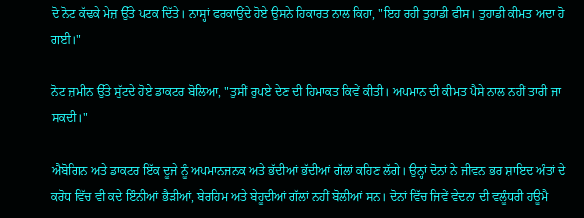ਦੋ ਨੋਟ ਕੱਢਕੇ ਮੇਜ਼ ਉੱਤੇ ਪਟਕ ਦਿੱਤੇ। ਨਾਸ੍ਹਾਂ ਫਰਕਾਉਂਦੇ ਹੋਏ ਉਸਨੇ ਹਿਕਾਰਤ ਨਾਲ ਕਿਹਾ, "ਇਹ ਰਹੀ ਤੁਹਾਡੀ ਫੀਸ। ਤੁਹਾਡੀ ਕੀਮਤ ਅਦਾ ਹੋ ਗਈ।"

ਨੋਟ ਜ਼ਮੀਨ ਉੱਤੇ ਸੁੱਟਦੇ ਹੋਏ ਡਾਕਟਰ ਬੋਲਿਆ, "ਤੁਸੀਂ ਰੁਪਏ ਦੇਣ ਦੀ ਹਿਮਾਕਤ ਕਿਵੇਂ ਕੀਤੀ। ਅਪਮਾਨ ਦੀ ਕੀਮਤ ਪੈਸੇ ਨਾਲ ਨਹੀਂ ਤਾਰੀ ਜਾ ਸਕਦੀ।"

ਐਬੋਗਿਨ ਅਤੇ ਡਾਕਟਰ ਇੱਕ ਦੂਜੇ ਨੂੰ ਅਪਮਾਨਜਨਕ ਅਤੇ ਭੱਦੀਆਂ ਭੱਦੀਆਂ ਗੱਲਾਂ ਕਹਿਣ ਲੱਗੇ। ਉਨ੍ਹਾਂ ਦੋਨਾਂ ਨੇ ਜੀਵਨ ਭਰ ਸ਼ਾਇਦ ਅੰਤਾਂ ਦੇ ਕਰੋਧ ਵਿੱਚ ਵੀ ਕਦੇ ਇੰਨੀਆਂ ਭੈੜੀਆਂ, ਬੇਰਹਿਮ ਅਤੇ ਬੇਹੂਦੀਆਂ ਗੱਲਾਂ ਨਹੀਂ ਬੋਲੀਆਂ ਸਨ। ਦੋਨਾਂ ਵਿੱਚ ਜਿਵੇਂ ਵੇਦਨਾ ਦੀ ਵਲੂੰਧਰੀ ਹਊਮੈ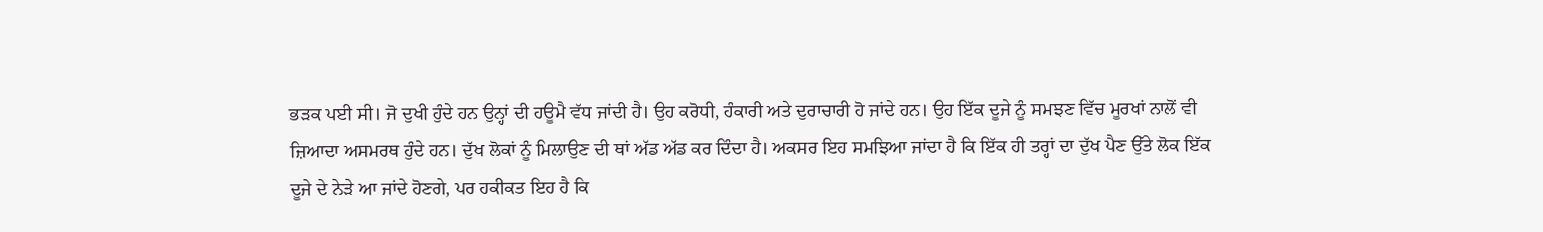ਭੜਕ ਪਈ ਸੀ। ਜੋ ਦੁਖੀ ਹੁੰਦੇ ਹਨ ਉਨ੍ਹਾਂ ਦੀ ਹਊਮੈ ਵੱਧ ਜਾਂਦੀ ਹੈ। ਉਹ ਕਰੋਧੀ, ਹੰਕਾਰੀ ਅਤੇ ਦੁਰਾਚਾਰੀ ਹੋ ਜਾਂਦੇ ਹਨ। ਉਹ ਇੱਕ ਦੂਜੇ ਨੂੰ ਸਮਝਣ ਵਿੱਚ ਮੂਰਖਾਂ ਨਾਲੋਂ ਵੀ ਜ਼ਿਆਦਾ ਅਸਮਰਥ ਹੁੰਦੇ ਹਨ। ਦੁੱਖ ਲੋਕਾਂ ਨੂੰ ਮਿਲਾਉਣ ਦੀ ਥਾਂ ਅੱਡ ਅੱਡ ਕਰ ਦਿੰਦਾ ਹੈ। ਅਕਸਰ ਇਹ ਸਮਝਿਆ ਜਾਂਦਾ ਹੈ ਕਿ ਇੱਕ ਹੀ ਤਰ੍ਹਾਂ ਦਾ ਦੁੱਖ ਪੈਣ ਉੱਤੇ ਲੋਕ ਇੱਕ ਦੂਜੇ ਦੇ ਨੇੜੇ ਆ ਜਾਂਦੇ ਹੋਣਗੇ, ਪਰ ਹਕੀਕਤ ਇਹ ਹੈ ਕਿ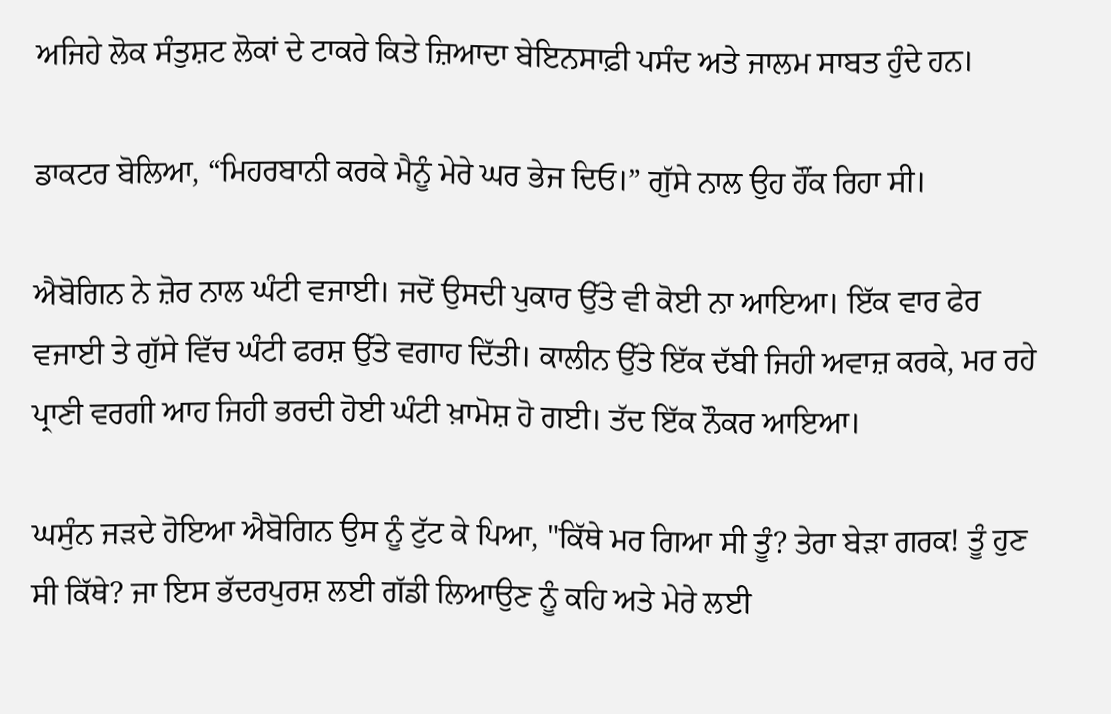ਅਜਿਹੇ ਲੋਕ ਸੰਤੁਸ਼ਟ ਲੋਕਾਂ ਦੇ ਟਾਕਰੇ ਕਿਤੇ ਜ਼ਿਆਦਾ ਬੇਇਨਸਾਫ਼ੀ ਪਸੰਦ ਅਤੇ ਜਾਲਮ ਸਾਬਤ ਹੁੰਦੇ ਹਨ।

ਡਾਕਟਰ ਬੋਲਿਆ, “ਮਿਹਰਬਾਨੀ ਕਰਕੇ ਮੈਨੂੰ ਮੇਰੇ ਘਰ ਭੇਜ ਦਿਓ।” ਗੁੱਸੇ ਨਾਲ ਉਹ ਹੌਂਕ ਰਿਹਾ ਸੀ।

ਐਬੋਗਿਨ ਨੇ ਜ਼ੋਰ ਨਾਲ ਘੰਟੀ ਵਜਾਈ। ਜਦੋਂ ਉਸਦੀ ਪੁਕਾਰ ਉੱਤੇ ਵੀ ਕੋਈ ਨਾ ਆਇਆ। ਇੱਕ ਵਾਰ ਫੇਰ ਵਜਾਈ ਤੇ ਗੁੱਸੇ ਵਿੱਚ ਘੰਟੀ ਫਰਸ਼ ਉੱਤੇ ਵਗਾਹ ਦਿੱਤੀ। ਕਾਲੀਨ ਉੱਤੇ ਇੱਕ ਦੱਬੀ ਜਿਹੀ ਅਵਾਜ਼ ਕਰਕੇ, ਮਰ ਰਹੇ ਪ੍ਰਾਣੀ ਵਰਗੀ ਆਹ ਜਿਹੀ ਭਰਦੀ ਹੋਈ ਘੰਟੀ ਖ਼ਾਮੋਸ਼ ਹੋ ਗਈ। ਤੱਦ ਇੱਕ ਨੌਕਰ ਆਇਆ।

ਘਸੁੰਨ ਜੜਦੇ ਹੋਇਆ ਐਬੋਗਿਨ ਉਸ ਨੂੰ ਟੁੱਟ ਕੇ ਪਿਆ, "ਕਿੱਥੇ ਮਰ ਗਿਆ ਸੀ ਤੂੰ? ਤੇਰਾ ਬੇੜਾ ਗਰਕ! ਤੂੰ ਹੁਣ ਸੀ ਕਿੱਥੇ? ਜਾ ਇਸ ਭੱਦਰਪੁਰਸ਼ ਲਈ ਗੱਡੀ ਲਿਆਉਣ ਨੂੰ ਕਹਿ ਅਤੇ ਮੇਰੇ ਲਈ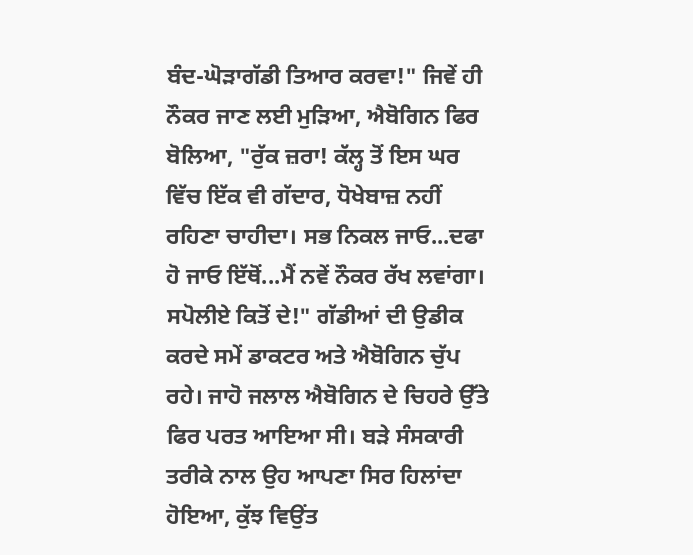ਬੰਦ-ਘੋੜਾਗੱਡੀ ਤਿਆਰ ਕਰਵਾ!" ਜਿਵੇਂ ਹੀ ਨੌਕਰ ਜਾਣ ਲਈ ਮੁੜਿਆ, ਐਬੋਗਿਨ ਫਿਰ ਬੋਲਿਆ, "ਰੁੱਕ ਜ਼ਰਾ! ਕੱਲ੍ਹ ਤੋਂ ਇਸ ਘਰ ਵਿੱਚ ਇੱਕ ਵੀ ਗੱਦਾਰ, ਧੋਖੇਬਾਜ਼ ਨਹੀਂ ਰਹਿਣਾ ਚਾਹੀਦਾ। ਸਭ ਨਿਕਲ ਜਾਓ...ਦਫਾ ਹੋ ਜਾਓ ਇੱਥੋਂ...ਮੈਂ ਨਵੇਂ ਨੌਕਰ ਰੱਖ ਲਵਾਂਗਾ। ਸਪੋਲੀਏ ਕਿਤੋਂ ਦੇ!" ਗੱਡੀਆਂ ਦੀ ਉਡੀਕ ਕਰਦੇ ਸਮੇਂ ਡਾਕਟਰ ਅਤੇ ਐਬੋਗਿਨ ਚੁੱਪ ਰਹੇ। ਜਾਹੋ ਜਲਾਲ ਐਬੋਗਿਨ ਦੇ ਚਿਹਰੇ ਉੱਤੇ ਫਿਰ ਪਰਤ ਆਇਆ ਸੀ। ਬੜੇ ਸੰਸਕਾਰੀ ਤਰੀਕੇ ਨਾਲ ਉਹ ਆਪਣਾ ਸਿਰ ਹਿਲਾਂਦਾ ਹੋਇਆ, ਕੁੱਝ ਵਿਉਂਤ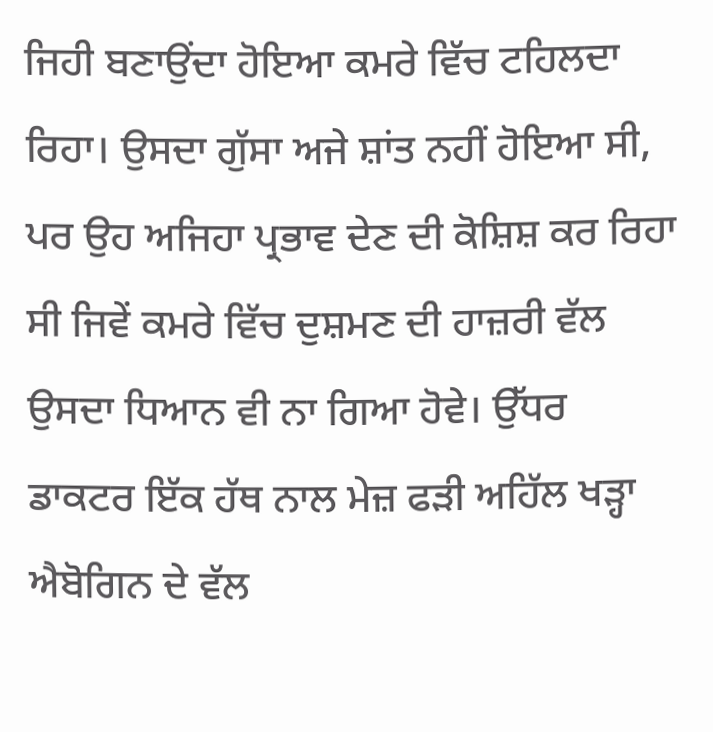ਜਿਹੀ ਬਣਾਉਂਦਾ ਹੋਇਆ ਕਮਰੇ ਵਿੱਚ ਟਹਿਲਦਾ ਰਿਹਾ। ਉਸਦਾ ਗੁੱਸਾ ਅਜੇ ਸ਼ਾਂਤ ਨਹੀਂ ਹੋਇਆ ਸੀ, ਪਰ ਉਹ ਅਜਿਹਾ ਪ੍ਰਭਾਵ ਦੇਣ ਦੀ ਕੋਸ਼ਿਸ਼ ਕਰ ਰਿਹਾ ਸੀ ਜਿਵੇਂ ਕਮਰੇ ਵਿੱਚ ਦੁਸ਼ਮਣ ਦੀ ਹਾਜ਼ਰੀ ਵੱਲ ਉਸਦਾ ਧਿਆਨ ਵੀ ਨਾ ਗਿਆ ਹੋਵੇ। ਉੱਧਰ ਡਾਕਟਰ ਇੱਕ ਹੱਥ ਨਾਲ ਮੇਜ਼ ਫੜੀ ਅਹਿੱਲ ਖੜ੍ਹਾ ਐਬੋਗਿਨ ਦੇ ਵੱਲ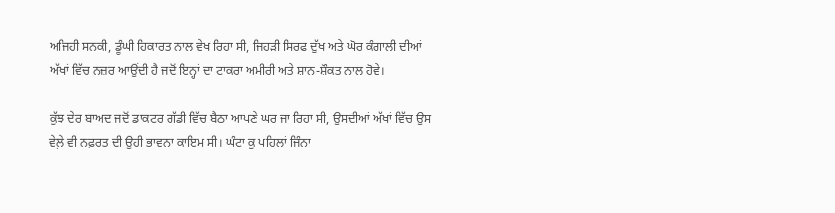ਅਜਿਹੀ ਸਨਕੀ, ਡੂੰਘੀ ਹਿਕਾਰਤ ਨਾਲ ਵੇਖ ਰਿਹਾ ਸੀ, ਜਿਹੜੀ ਸਿਰਫ ਦੁੱਖ ਅਤੇ ਘੋਰ ਕੰਗਾਲੀ ਦੀਆਂ ਅੱਖਾਂ ਵਿੱਚ ਨਜ਼ਰ ਆਉਂਦੀ ਹੈ ਜਦੋਂ ਇਨ੍ਹਾਂ ਦਾ ਟਾਕਰਾ ਅਮੀਰੀ ਅਤੇ ਸ਼ਾਨ-ਸ਼ੌਕਤ ਨਾਲ ਹੋਵੇ।

ਕੁੱਝ ਦੇਰ ਬਾਅਦ ਜਦੋਂ ਡਾਕਟਰ ਗੱਡੀ ਵਿੱਚ ਬੈਠਾ ਆਪਣੇ ਘਰ ਜਾ ਰਿਹਾ ਸੀ, ਉਸਦੀਆਂ ਅੱਖਾਂ ਵਿੱਚ ਉਸ ਵੇਲ਼ੇ ਵੀ ਨਫ਼ਰਤ ਦੀ ਉਹੀ ਭਾਵਨਾ ਕਾਇਮ ਸੀ। ਘੰਟਾ ਕੁ ਪਹਿਲਾਂ ਜਿੰਨਾ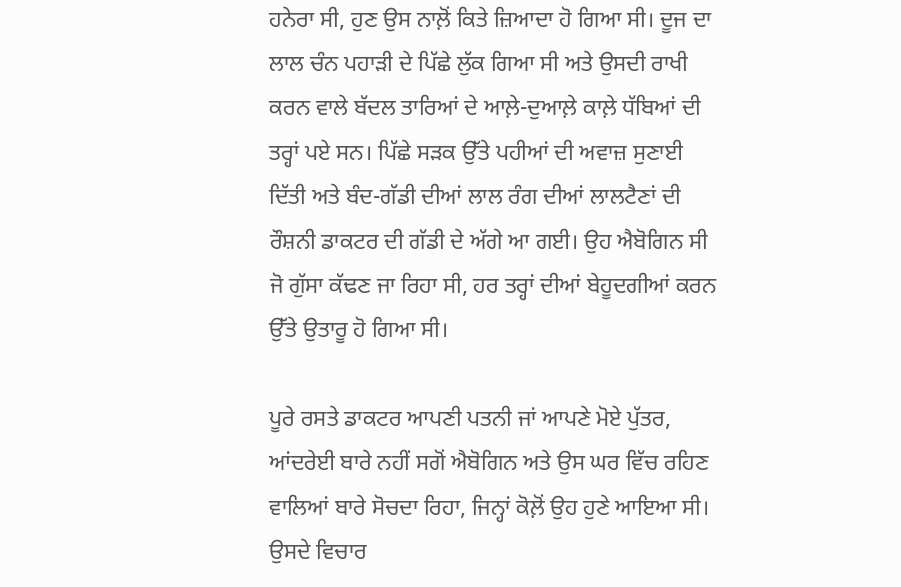ਹਨੇਰਾ ਸੀ, ਹੁਣ ਉਸ ਨਾਲ਼ੋਂ ਕਿਤੇ ਜ਼ਿਆਦਾ ਹੋ ਗਿਆ ਸੀ। ਦੂਜ ਦਾ ਲਾਲ ਚੰਨ ਪਹਾੜੀ ਦੇ ਪਿੱਛੇ ਲੁੱਕ ਗਿਆ ਸੀ ਅਤੇ ਉਸਦੀ ਰਾਖੀ ਕਰਨ ਵਾਲੇ ਬੱਦਲ ਤਾਰਿਆਂ ਦੇ ਆਲ਼ੇ-ਦੁਆਲ਼ੇ ਕਾਲ਼ੇ ਧੱਬਿਆਂ ਦੀ ਤਰ੍ਹਾਂ ਪਏ ਸਨ। ਪਿੱਛੇ ਸੜਕ ਉੱਤੇ ਪਹੀਆਂ ਦੀ ਅਵਾਜ਼ ਸੁਣਾਈ ਦਿੱਤੀ ਅਤੇ ਬੰਦ-ਗੱਡੀ ਦੀਆਂ ਲਾਲ ਰੰਗ ਦੀਆਂ ਲਾਲਟੈਣਾਂ ਦੀ ਰੌਸ਼ਨੀ ਡਾਕਟਰ ਦੀ ਗੱਡੀ ਦੇ ਅੱਗੇ ਆ ਗਈ। ਉਹ ਐਬੋਗਿਨ ਸੀ ਜੋ ਗੁੱਸਾ ਕੱਢਣ ਜਾ ਰਿਹਾ ਸੀ, ਹਰ ਤਰ੍ਹਾਂ ਦੀਆਂ ਬੇਹੂਦਗੀਆਂ ਕਰਨ ਉੱਤੇ ਉਤਾਰੂ ਹੋ ਗਿਆ ਸੀ।

ਪੂਰੇ ਰਸਤੇ ਡਾਕਟਰ ਆਪਣੀ ਪਤਨੀ ਜਾਂ ਆਪਣੇ ਮੋਏ ਪੁੱਤਰ, ਆਂਦਰੇਈ ਬਾਰੇ ਨਹੀਂ ਸਗੋਂ ਐਬੋਗਿਨ ਅਤੇ ਉਸ ਘਰ ਵਿੱਚ ਰਹਿਣ ਵਾਲਿਆਂ ਬਾਰੇ ਸੋਚਦਾ ਰਿਹਾ, ਜਿਨ੍ਹਾਂ ਕੋਲ਼ੋਂ ਉਹ ਹੁਣੇ ਆਇਆ ਸੀ। ਉਸਦੇ ਵਿਚਾਰ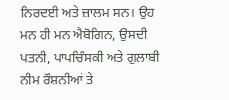ਨਿਰਦਈ ਅਤੇ ਜ਼ਾਲਮ ਸਨ। ਉਹ ਮਨ ਹੀ ਮਨ ਐਬੋਗਿਨ, ਉਸਦੀ ਪਤਨੀ, ਪਾਪਚਿੰਸਕੀ ਅਤੇ ਗੁਲਾਬੀ ਨੀਮ ਰੌਸ਼ਨੀਆਂ ਤੇ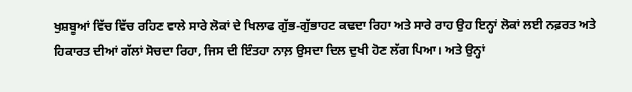ਖੁਸ਼ਬੂਆਂ ਵਿੱਚ ਵਿੱਚ ਰਹਿਣ ਵਾਲੇ ਸਾਰੇ ਲੋਕਾਂ ਦੇ ਖਿਲਾਫ ਗੁੱਭ-ਗੁੱਭਾਹਟ ਕਢਦਾ ਰਿਹਾ ਅਤੇ ਸਾਰੇ ਰਾਹ ਉਹ ਇਨ੍ਹਾਂ ਲੋਕਾਂ ਲਈ ਨਫ਼ਰਤ ਅਤੇ ਹਿਕਾਰਤ ਦੀਆਂ ਗੱਲਾਂ ਸੋਚਦਾ ਰਿਹਾ, ਜਿਸ ਦੀ ਇੰਤਹਾ ਨਾਲ਼ ਉਸਦਾ ਦਿਲ ਦੁਖੀ ਹੋਣ ਲੱਗ ਪਿਆ। ਅਤੇ ਉਨ੍ਹਾਂ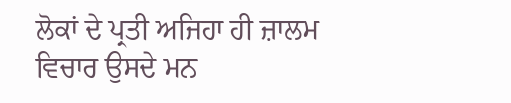ਲੋਕਾਂ ਦੇ ਪ੍ਰਤੀ ਅਜਿਹਾ ਹੀ ਜ਼ਾਲਮ ਵਿਚਾਰ ਉਸਦੇ ਮਨ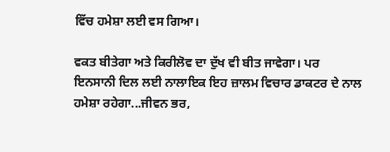ਵਿੱਚ ਹਮੇਸ਼ਾ ਲਈ ਵਸ ਗਿਆ।

ਵਕਤ ਬੀਤੇਗਾ ਅਤੇ ਕਿਰੀਲੋਵ ਦਾ ਦੁੱਖ ਵੀ ਬੀਤ ਜਾਵੇਗਾ। ਪਰ ਇਨਸਾਨੀ ਦਿਲ ਲਈ ਨਾਲਾਇਕ ਇਹ ਜ਼ਾਲਮ ਵਿਚਾਰ ਡਾਕਟਰ ਦੇ ਨਾਲ ਹਮੇਸ਼ਾ ਰਹੇਗਾ...ਜੀਵਨ ਭਰ,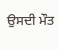ਉਸਦੀ ਮੌਤ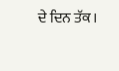ਦੇ ਦਿਨ ਤੱਕ।